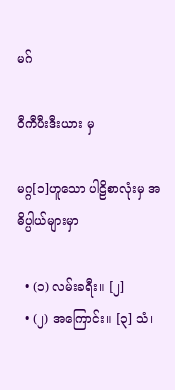မဂ်

ဝီကီပီးဒီးယား မှ

မဂ္ဂ[၁]ဟူသော ပါဠိစာလုံးမှ အဓိပ္ပါယ်များမှာ

  • (၁) လမ်းခရီး။ [၂]
  • (၂) အကြောင်း။ [၃] သံ၊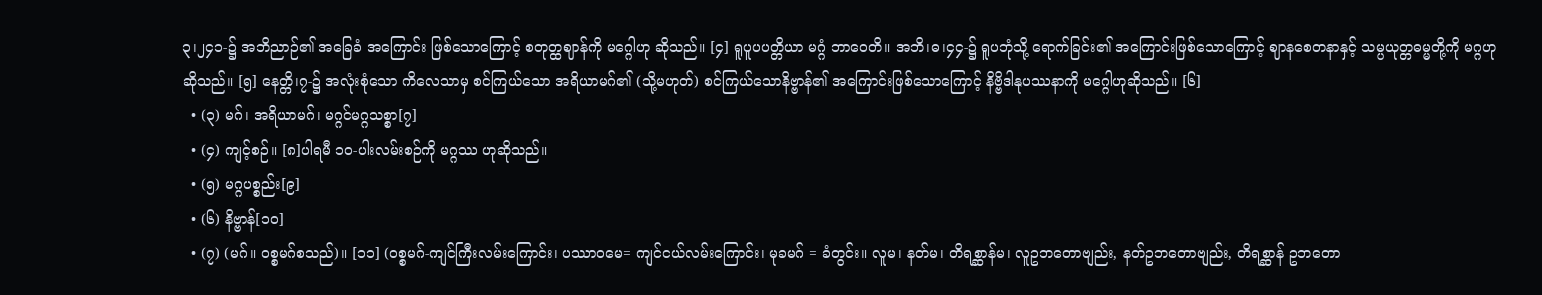၃၊၂၄၁-၌ အဘိညာဉ်၏ အခြေခံ အကြောင်း ဖြစ်သောကြောင့် စတုတ္ထဈာန်ကို မဂ္ဂေါဟု ဆိုသည်။ [၄] ရူပူပပတ္တိယာ မဂ္ဂံ ဘာဝေတိ။ အဘိ၊ဓ၊၄၄-၌ ရူပဘုံသို့ ရောက်ခြင်း၏ အကြောင်းဖြစ်သောကြောင့် ဈာနစေတနာနှင့် သမ္ပယုတ္တဓမ္မတို့ကို မဂ္ဂဟု ဆိုသည်။ [၅] နေတ္တိ၊၇-၌ အလုံးစုံသော ကိလေသာမှ စင်ကြယ်သော အရိယာမဂ်၏ (သို့မဟုတ်) စင်ကြယ်သောနိဗ္ဗာန်၏ အကြောင်းဖြစ်သောကြောင့် နိဗ္ဗိဒါနုပဿနာကို မဂ္ဂေါဟုဆိုသည်။ [၆]
  • (၃) မဂ်၊ အရိယာမဂ်၊ မဂ္ဂင်မဂ္ဂသစ္စာ[၇]
  • (၄) ကျင့်စဉ်။ [၈]ပါရမီ ၁၀-ပါးလမ်းစဉ်ကို မဂ္ဂဿ ဟုဆိုသည်။
  • (၅) မဂ္ဂပစ္စည်း[၉]
  • (၆) နိဗ္ဗာန်[၁၀]
  • (၇) (မဂ်။ ဝစ္စမဂ်စသည်)။ [၁၁] (ဝစ္စမဂ်-ကျင်ကြီးလမ်းကြောင်း၊ ပဿာဝမေ= ကျင်ငယ်လမ်းကြောင်း၊ မုခမဂ် = ခံတွင်း။ လူမ၊ နတ်မ၊ တိရစ္ဆာန်မ၊ လူဥဘတောဗျည်း, နတ်ဥဘတောဗျည်း, တိရစ္ဆာန် ဥဘတော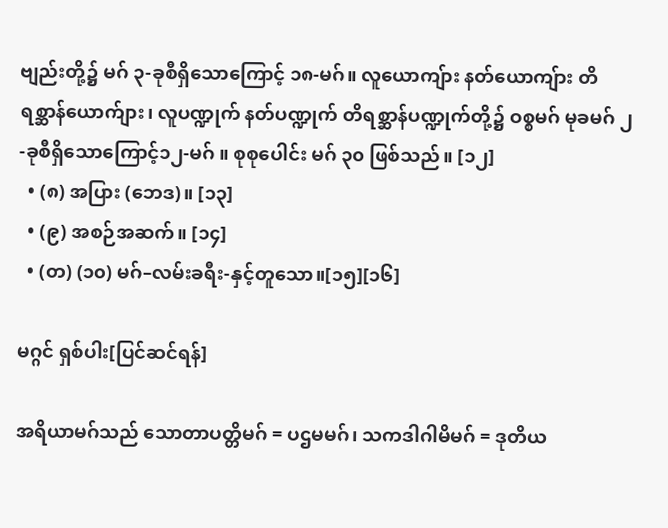ဗျည်းတို့၌ မဂ် ၃-ခုစီရှိသောကြောင့် ၁၈-မဂ်။ လူယောကျ်ား နတ်ယောကျ်ား တိရစ္ဆာန်ယောက်ျား၊ လူပဏ္ဍုက် နတ်ပဏ္ဍုက် တိရစ္ဆာန်ပဏ္ဍုက်တို့၌ ဝစ္စမဂ် မုခမဂ် ၂-ခုစီရှိသောကြောင့်၁၂-မဂ် ။ စုစုပေါင်း မဂ် ၃၀ ဖြစ်သည်။ [၁၂]
  • (၈) အပြား (ဘေဒ)။ [၁၃]
  • (၉) အစဉ်အဆက်။ [၁၄]
  • (တ) (၁၀) မဂ်–လမ်းခရီး-နှင့်တူသော။[၁၅][၁၆]

မဂ္ဂင် ရှစ်ပါး[ပြင်ဆင်ရန်]

အရိယာမဂ်သည် သောတာပတ္တိမဂ် = ပဌမမဂ်၊ သကဒါဂါမိမဂ် = ဒုတိယ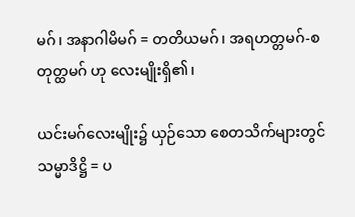မဂ်၊ အနာဂါမိမဂ် = တတိယမဂ်၊ အရဟတ္တမဂ်-စတုတ္ထမဂ် ဟု လေးမျိုးရှိ၏၊

ယင်းမဂ်လေးမျိုး၌ ယှဉ်သော စေတသိက်များတွင် သမ္မာဒိဋ္ဌိ = ပ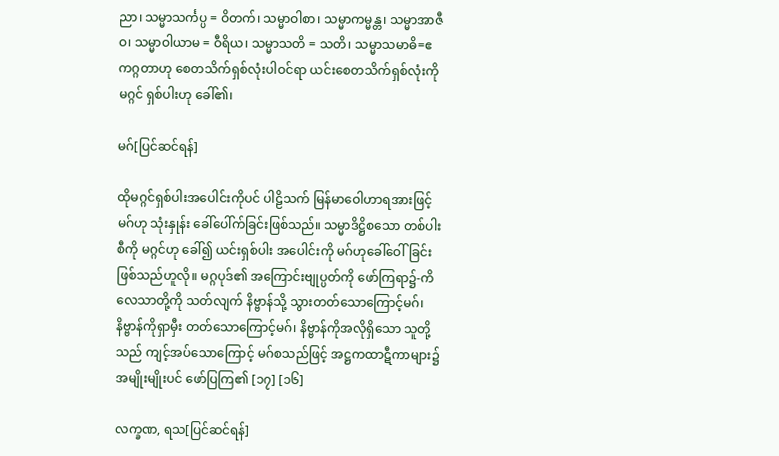ညာ၊ သမ္မာသင်္ကပ္ပ = ဝိတက်၊ သမ္မာဝါစာ၊ သမ္မာကမ္မန္တ၊ သမ္မာအာဇီဝ၊ သမ္မာဝါယာမ = ဝီရိယ၊ သမ္မာသတိ = သတိ၊ သမ္မာသမာဓိ=ဧကဂ္ဂတာဟု စေတသိက်ရှစ်လုံးပါဝင်ရာ ယင်းစေတသိက်ရှစ်လုံးကို မဂ္ဂင် ရှစ်ပါးဟု ခေါ်၏၊

မဂ်[ပြင်ဆင်ရန်]

ထိုမဂ္ဂင်ရှစ်ပါးအပေါင်းကိုပင် ပါဠိသက် မြန်မာဝေါဟာရအားဖြင့် မဂ်ဟု သုံးနှုန်း ခေါ်ပေါ်က်ခြင်းဖြစ်သည်။ သမ္မာဒိဋ္ဌိစသော တစ်ပါးစီကို မဂ္ဂင်ဟု ခေါ်၍ ယင်းရှစ်ပါး အပေါင်းကို မဂ်ဟုခေါ်ဝေါ်ခြင်းဖြစ်သည်ဟူလို။ မဂ္ဂပုဒ်၏ အကြောင်းဗျုပ္ပတ်ကို ဖော်ကြရာ၌-ကိလေသာတို့ကို သတ်လျက် နိဗ္ဗာန်သို့ သွားတတ်သောကြောင့်မဂ်၊ နိဗ္ဗာန်ကိုရှာမှီး တတ်သောကြောင့်မဂ်၊ နိဗ္ဗာန်ကိုအလိုရှိသော သူတို့သည် ကျင့်အပ်သောကြောင့် မဂ်စသည်ဖြင့် အဋ္ဌကထာဋီကာများ၌ အမျိုးမျိုးပင် ဖော်ပြကြ၏ [၁၇] [၁၆]

လက္ခဏ, ရသ[ပြင်ဆင်ရန်]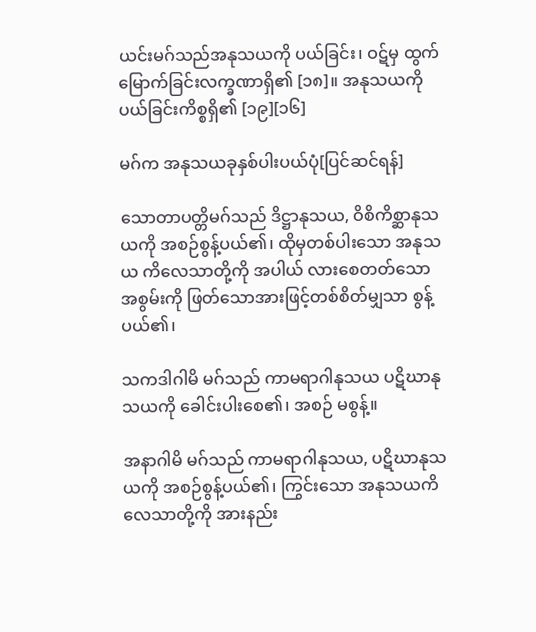ယင်းမဂ်သည်အနုသယကို ပယ်ခြင်း၊ ဝဋ်မှ ထွက်မြောက်ခြင်းလက္ခဏာရှိ၏ [၁၈]။ အနုသယကိုပယ်ခြင်းကိစ္စရှိ၏ [၁၉][၁၆]

မဂ်က အနုသယခုနှစ်ပါးပယ်ပုံ[ပြင်ဆင်ရန်]

သောတာပတ္တိမဂ်သည် ဒိဋ္ဌာနုသယ, ဝိစိကိစ္ဆာနုသယကို အစဉ်စွန့်ပယ်၏၊ ထိုမှတစ်ပါးသော အနုသယ ကိလေသာတို့ကို အပါယ် လားစေတတ်သော အစွမ်းကို ဖြတ်သောအားဖြင့်တစ်စိတ်မျှသာ စွန့်ပယ်၏၊

သကဒါဂါမိ မဂ်သည် ကာမရာဂါနုသယ ပဋိဃာနုသယကို ခေါင်းပါးစေ၏၊ အစဉ် မစွန့်။

အနာဂါမိ မဂ်သည် ကာမရာဂါနုသယ, ပဋိဃာနုသယကို အစဉ်စွန့်ပယ်၏၊ ကြွင်းသော အနုသယကိလေသာတို့ကို အားနည်း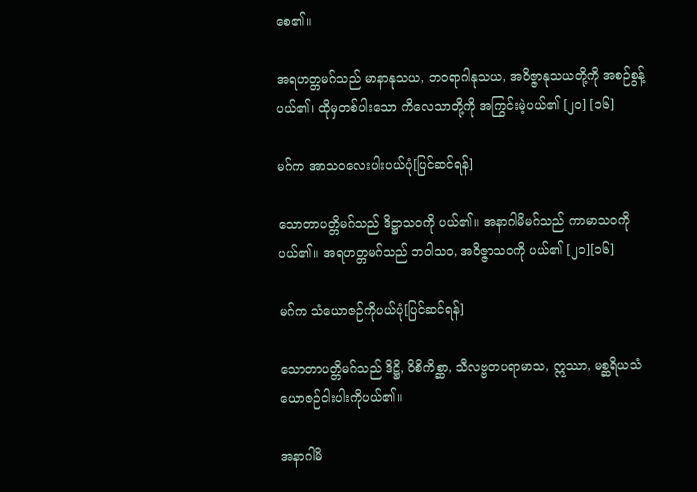စေ၏။

အရဟတ္တမဂ်သည် မာနာနုသယ, ဘဝရာဂါနုသယ, အဝိဇ္ဇာနုသယတို့ကို အစဉ်စွန့်ပယ်၏၊ ထိုမှတစ်ပါးသော ကိလေသာတို့ကို အကြွင်းမဲ့ပယ်၏ [၂၀] [၁၆]

မဂ်က အာသဝလေးပါးပယ်ပုံ[ပြင်ဆင်ရန်]

သောတာပတ္တိမဂ်သည် ဒိဋ္ဌာသဝကို ပယ်၏။ အနာဂါမိမဂ်သည် ကာမာသဝကို ပယ်၏။ အရဟတ္တမဂ်သည် ဘဝါသဝ, အဝိဇ္ဇာသဝကို ပယ်၏ [၂၁][၁၆]

မဂ်က သံယောဇဉ်ကိုပယ်ပုံ[ပြင်ဆင်ရန်]

သောတာပတ္တိမဂ်သည် ဒိဋ္ဌိ, ဝိစိကိစ္ဆာ, သီလဗ္ဗတပရာမာသ, ဣဿာ, မစ္ဆရိယသံယောဇဉ်ငါးပါးကိုပယ်၏။

အနာဂါမိ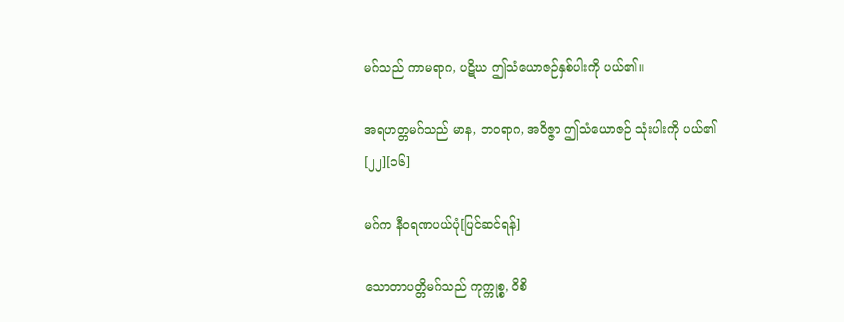မဂ်သည် ကာမရာဂ, ပဋိဃ ဤသံယောဇဉ်နှစ်ပါးကို ပယ်၏။

အရဟတ္တမဂ်သည် မာန, ဘဝရာဂ, အဝိဇ္ဇာ ဤသံယောဇဉ် သုံးပါးကို ပယ်၏ [၂၂][၁၆]

မဂ်က နီဝရဏပယ်ပုံ[ပြင်ဆင်ရန်]

သောတာပတ္တိမဂ်သည် ကုက္ကုစ္စ, ဝိစိ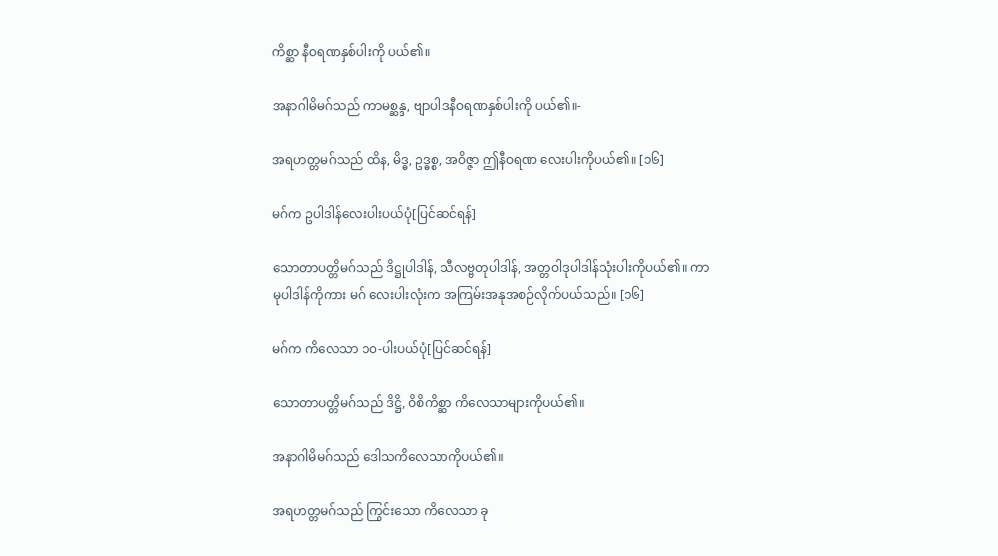ကိစ္ဆာ နီဝရဏနှစ်ပါးကို ပယ်၏။

အနာဂါမိမဂ်သည် ကာမစ္ဆန္ဒ, ဗျာပါဒနီဝရဏနှစ်ပါးကို ပယ်၏။-

အရဟတ္တမဂ်သည် ထိန, မိဒ္ဓ, ဥဒ္ဓစ္စ, အဝိဇ္ဇာ ဤနီဝရဏ လေးပါးကိုပယ်၏။ [၁၆]

မဂ်က ဥပါဒါန်လေးပါးပယ်ပုံ[ပြင်ဆင်ရန်]

သောတာပတ္တိမဂ်သည် ဒိဋ္ဌုပါဒါန်, သီလဗ္ဗတုပါဒါန်, အတ္တဝါဒုပါဒါန်သုံးပါးကိုပယ်၏။ ကာမုပါဒါန်ကိုကား မဂ် လေးပါးလုံးက အကြမ်းအနုအစဉ်လိုက်ပယ်သည်။ [၁၆]

မဂ်က ကိလေသာ ၁၀-ပါးပယ်ပုံ[ပြင်ဆင်ရန်]

သောတာပတ္တိမဂ်သည် ဒိဋ္ဌိ, ဝိစိကိစ္ဆာ ကိလေသာများကိုပယ်၏။

အနာဂါမိမဂ်သည် ဒေါသကိလေသာကိုပယ်၏။

အရဟတ္တမဂ်သည် ကြွင်းသော ကိလေသာ ခု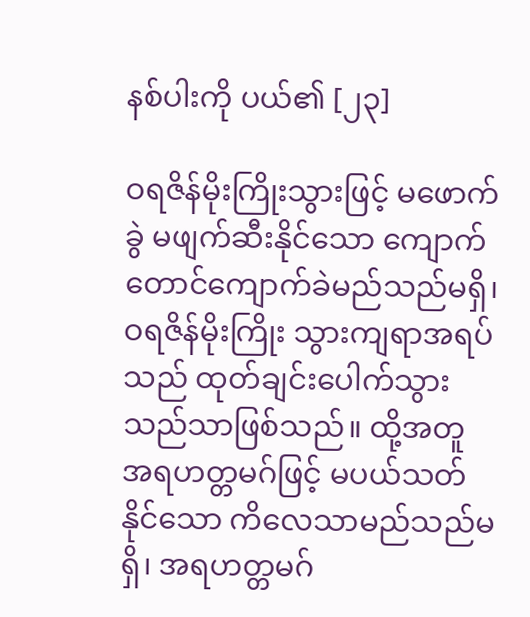နစ်ပါးကို ပယ်၏ [၂၃]

ဝရဇိန်မိုးကြိုးသွားဖြင့် မဖောက်ခွဲ မဖျက်ဆီးနိုင်သော ကျောက်တောင်ကျောက်ခဲမည်သည်မရှိ၊ ဝရဇိန်မိုးကြိုး သွားကျရာအရပ်သည် ထုတ်ချင်းပေါက်သွားသည်သာဖြစ်သည်။ ထို့အတူ အရဟတ္တမဂ်ဖြင့် မပယ်သတ်နိုင်သော ကိလေသာမည်သည်မရှိ၊ အရဟတ္တမဂ်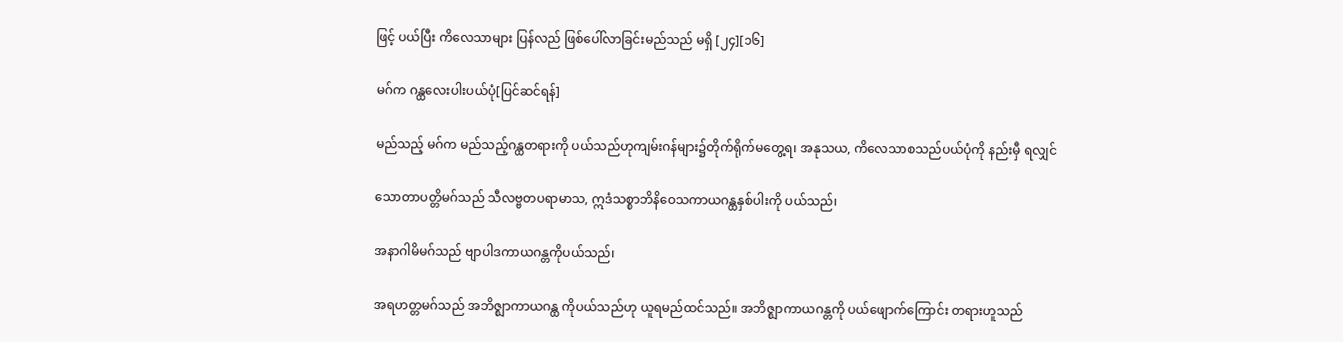ဖြင့် ပယ်ပြီး ကိလေသာများ ပြန်လည် ဖြစ်ပေါ်လာခြင်းမည်သည် မရှိ [၂၄][၁၆]

မဂ်က ဂန္ထလေးပါးပယ်ပုံ[ပြင်ဆင်ရန်]

မည်သည့် မဂ်က မည်သည့်ဂန္ထတရားကို ပယ်သည်ဟုကျမ်းဂန်များ၌တိုက်ရိုက်မတွေ့ရ၊ အနုသယ, ကိလေသာစသည်ပယ်ပုံကို နည်းမှီ ရလျှင်

သောတာပတ္တိမဂ်သည် သီလဗ္ဗတပရာမာသ, ဣဒံသစ္စာဘိနိဝေသကာယဂန္ထနှစ်ပါးကို ပယ်သည်၊

အနာဂါမိမဂ်သည် ဗျာပါဒကာယဂန္တကိုပယ်သည်၊

အရဟတ္တမဂ်သည် အဘိဇ္ဈာကာယဂန္ထ ကိုပယ်သည်ဟု ယူရမည်ထင်သည်။ အဘိဇ္ဈာကာယဂန္တကို ပယ်ဖျောက်ကြောင်း တရားဟူသည်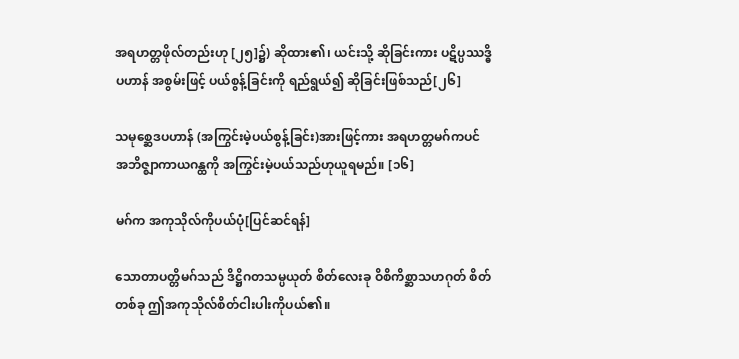အရဟတ္တဖိုလ်တည်းဟု [၂၅]၌) ဆိုထား၏၊ ယင်းသို့ ဆိုခြင်းကား ပဋိပ္ပဿဒ္ဓိပဟာန် အစွမ်းဖြင့် ပယ်စွန့်ခြင်းကို ရည်ရွယ်၍ ဆိုခြင်းဖြစ်သည်[၂၆]

သမုစ္ဆေဒပဟာန် (အကြွင်းမဲ့ပယ်စွန့်ခြင်း)အားဖြင့်ကား အရဟတ္တမဂ်ကပင် အဘိဇ္ဈာကာယဂန္ထကို အကြွင်းမဲ့ပယ်သည်ဟုယူရမည်။ [၁၆]

မဂ်က အကုသိုလ်ကိုပယ်ပုံ[ပြင်ဆင်ရန်]

သောတာပတ္တိမဂ်သည် ဒိဋ္ဌိဂတသမ္ပယုတ် စိတ်လေးခု ဝိစိကိစ္ဆာသဟဂုတ် စိတ်တစ်ခု ဤအကုသိုလ်စိတ်ငါးပါးကိုပယ်၏။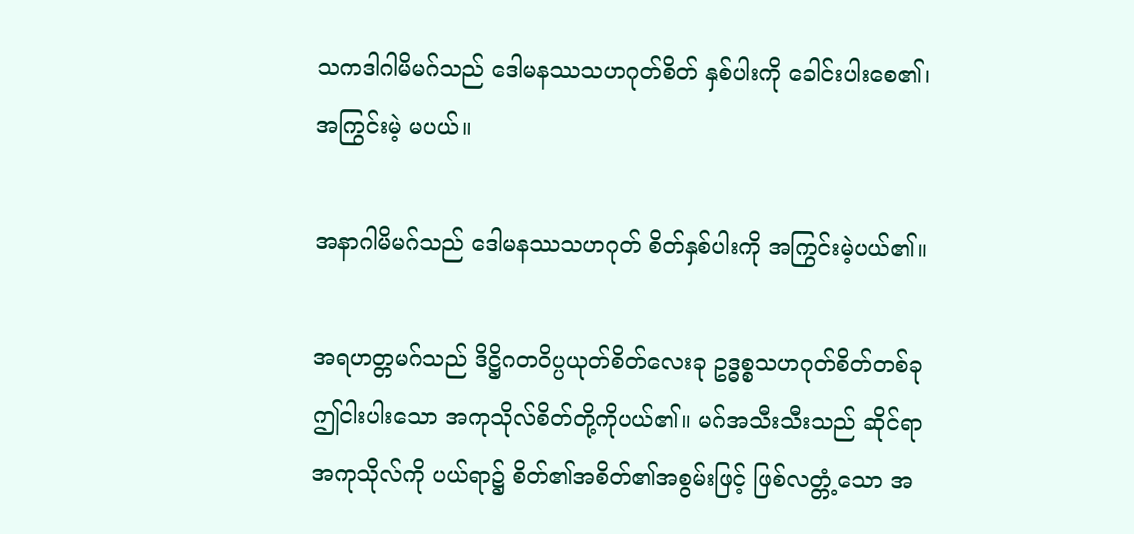သကဒါဂါမိမဂ်သည် ဒေါမနဿသဟဂုတ်စိတ် နှစ်ပါးကို ခေါင်းပါးစေ၏၊ အကြွင်းမဲ့ မပယ်။

အနာဂါမိမဂ်သည် ဒေါမနဿသဟဂုတ် စိတ်နှစ်ပါးကို အကြွင်းမဲ့ပယ်၏။

အရဟတ္တမဂ်သည် ဒိဋ္ဌိဂတဝိပ္ပယုတ်စိတ်လေးခု ဥဒ္ဓစ္စသဟဂုတ်စိတ်တစ်ခု ဤငါးပါးသော အကုသိုလ်စိတ်တို့ကိုပယ်၏။ မဂ်အသီးသီးသည် ဆိုင်ရာအကုသိုလ်ကို ပယ်ရာ၌ စိတ်၏အစိတ်၏အစွမ်းဖြင့် ဖြစ်လတ္တံ့သော အ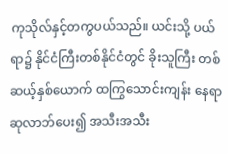ကုသိုလ်နှင့်တကွပယ်သည်။ ယင်းသို့ ပယ်ရာ၌ နိုင်ငံကြီးတစ်နိုင်ငံတွင် ခိုးသူကြီး တစ်ဆယ့်နှစ်ယောက် ထကြွသောင်းကျန်း နေရာ ဆုလာဘ်ပေး၍ အသီးအသီး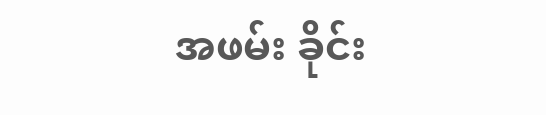အဖမ်း ခိုင်း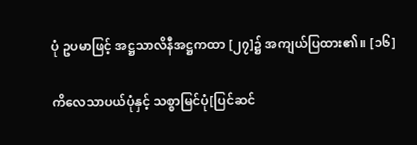ပုံ ဥပမာဖြင့် အဋ္ဌသာလိနီအဋ္ဌကထာ [၂၇]၌ အကျယ်ပြထား၏။ [၁၆]

ကိလေသာပယ်ပုံနှင့် သစ္စာမြင်ပုံ[ပြင်ဆင်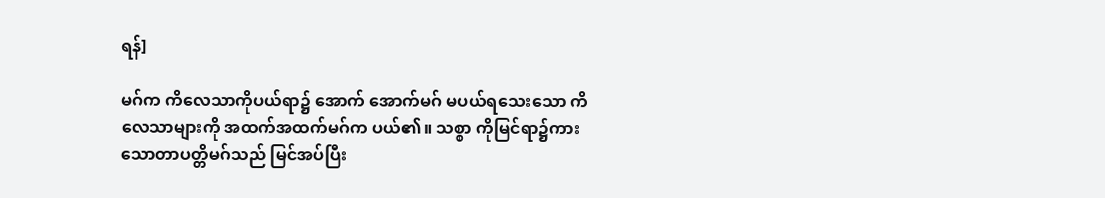ရန်]

မဂ်က ကိလေသာကိုပယ်ရာ၌ အောက် အောက်မဂ် မပယ်ရသေးသော ကိလေသာများကို အထက်အထက်မဂ်က ပယ်၏။ သစ္စာ ကိုမြင်ရာ၌ကား သောတာပတ္တိမဂ်သည် မြင်အပ်ပြီး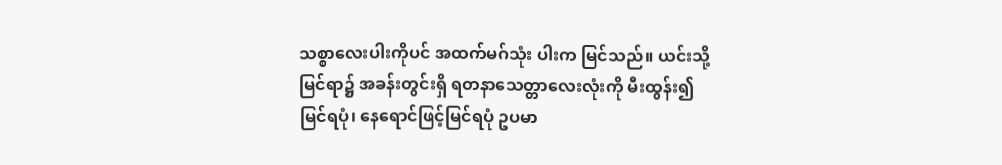သစ္စာလေးပါးကိုပင် အထက်မဂ်သုံး ပါးက မြင်သည်။ ယင်းသို့မြင်ရာ၌ အခန်းတွင်းရှိ ရတနာသေတ္တာလေးလုံးကို မီးထွန်း၍ မြင်ရပုံ၊ နေရောင်ဖြင့်မြင်ရပုံ ဥပမာ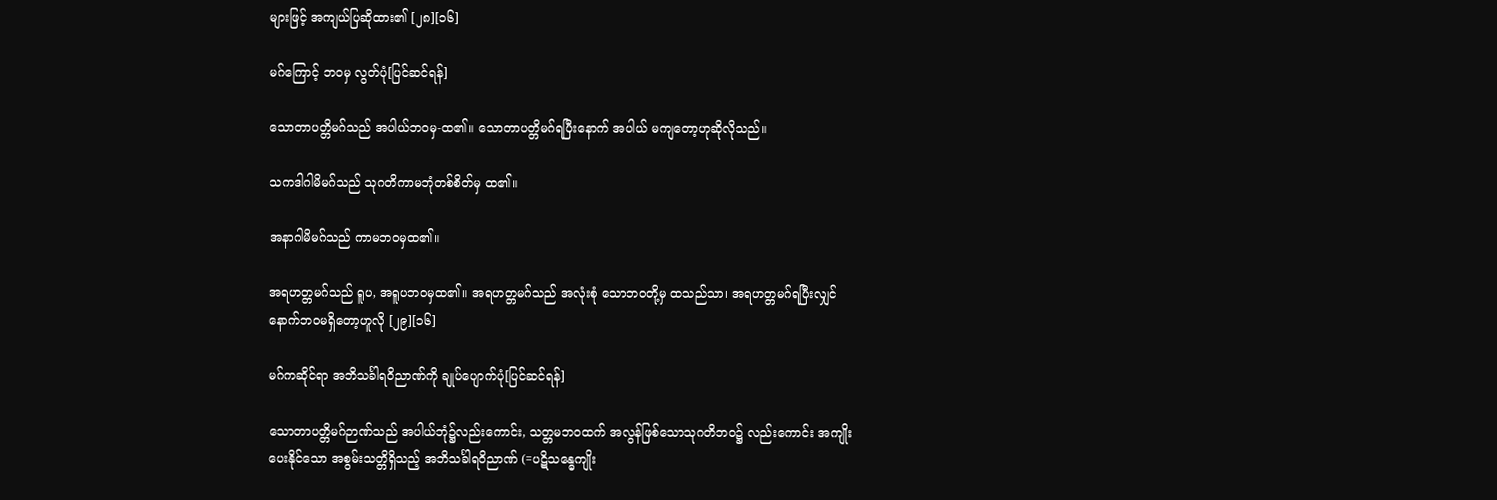များဖြင့် အကျယ်ပြဆိုထား၏ [၂၈][၁၆]

မဂ်ကြောင့် ဘဝမှ လွတ်ပုံ[ပြင်ဆင်ရန်]

သောတာပတ္တိမဂ်သည် အပါယ်ဘဝမှ-ထ၏။ သောတာပတ္တိမဂ်ရပြီးနောက် အပါယ် မကျတော့ဟုဆိုလိုသည်။

သကဒါဂါမိမဂ်သည် သုဂတိကာမဘုံတစ်စိတ်မှ ထ၏။

အနာဂါမိမဂ်သည် ကာမဘဝမှထ၏။

အရဟတ္တမဂ်သည် ရူပ, အရူပဘဝမှထ၏။ အရဟတ္တမဂ်သည် အလုံးစုံ သောဘဝတို့မှ ထသည်သာ၊ အရဟတ္တမဂ်ရပြီးလျှင် နောက်ဘဝမရှိတော့ဟူလို [၂၉][၁၆]

မဂ်ကဆိုင်ရာ အဘိသင်္ခါရဝိညာဏ်ကို ချုပ်ပျောက်ပုံ[ပြင်ဆင်ရန်]

သောတာပတ္တိမဂ်ဉာဏ်သည် အပါယ်ဘုံ၌လည်းကောင်း, သတ္တမဘဝထက် အလွန်ဖြစ်သောသုဂတိဘဝ၌ လည်းကောင်း အကျိုးပေးနိုင်သော အစွမ်းသတ္တိရှိသည့် အဘိသင်္ခါရဝိညာဏ် (=ပဋိသန္ဓေကျိုး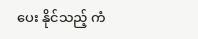ပေး နိုင်သည့် ကံ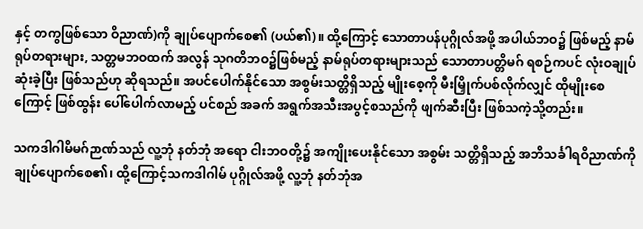နှင့် တကွဖြစ်သော ဝိညာဏ်)ကို ချုပ်ပျောက်စေ၏ (ပယ်၏)။ ထို့ကြောင့် သောတာပန်ပုဂ္ဂိုလ်အဖို့ အပါယ်ဘဝ၌ ဖြစ်မည့် နာမ်ရုပ်တရားများ, သတ္တမဘဝထက် အလွန် သုဂတိဘဝ၌ဖြစ်မည့် နာမ်ရုပ်တရားများသည် သောတာပတ္တိမဂ် ရစဉ်ကပင် လုံးဝချုပ်ဆုံးခဲ့ပြီး ဖြစ်သည်ဟု ဆိုရသည်။ အပင်ပေါက်နိုင်သော အစွမ်းသတ္တိရှိသည့် မျိုးစေ့ကို မီးမြှိုက်ပစ်လိုက်လျှင် ထိုမျိုးစေကြောင့် ဖြစ်ထွန်း ပေါ်ပေါက်လာမည့် ပင်စည် အခက် အရွက်အသီးအပွင့်စသည်ကို ဖျက်ဆီးပြီး ဖြစ်သကဲ့သို့တည်း။

သကဒါဂါမိမဂ်ဉာဏ်သည် လူ့ဘုံ နတ်ဘုံ အရော ငါးဘဝတို့၌ အကျိုးပေးနိုင်သော အစွမ်း သတ္တိရှိသည့် အဘိသင်္ခါရဝိညာဏ်ကို ချုပ်ပျောက်စေ၏၊ ထို့ကြောင့်သကဒါဂါမ် ပုဂ္ဂိုလ်အဖို့ လူ့ဘုံ နတ်ဘုံအ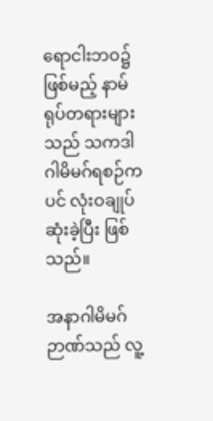ရောငါးဘဝ၌ ဖြစ်မည့် နာမ်ရုပ်တရားများသည် သကဒါဂါမိမဂ်ရစဉ်ကပင် လုံးဝချုပ်ဆုံးခဲ့ပြီး ဖြစ်သည်။

အနာဂါမိမဂ်ဉာဏ်သည် လူ့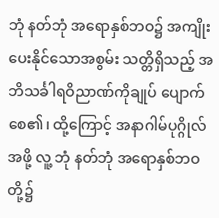ဘုံ နတ်ဘုံ အရောနှစ်ဘဝ၌ အကျိုးပေးနိုင်သောအစွမ်း သတ္တိရှိသည့် အဘိသင်္ခါရဝိညာဏ်ကိုချုပ် ပျောက်စေ၏၊ ထို့ကြောင့် အနာဂါမ်ပုဂ္ဂိုလ် အဖို့ လူ့ ဘုံ နတ်ဘုံ အရောနှစ်ဘဝတို့၌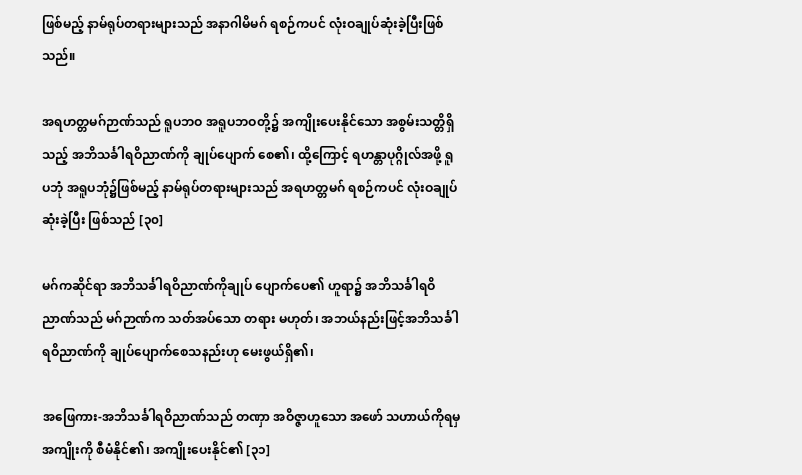ဖြစ်မည့် နာမ်ရုပ်တရားများသည် အနာဂါမိမဂ် ရစဉ်ကပင် လုံးဝချုပ်ဆုံးခဲ့ပြီးဖြစ်သည်။

အရဟတ္တမဂ်ဉာဏ်သည် ရူပဘဝ အရူပဘဝတို့၌ အကျိုးပေးနိုင်သော အစွမ်းသတ္တိရှိသည့် အဘိသင်္ခါရဝိညာဏ်ကို ချုပ်ပျောက် စေ၏၊ ထို့ကြောင့် ရဟန္တာပုဂ္ဂိုလ်အဖို့ ရူပဘုံ အရူပဘုံ၌ဖြစ်မည့် နာမ်ရုပ်တရားများသည် အရဟတ္တမဂ် ရစဉ်ကပင် လုံးဝချုပ်ဆုံးခဲ့ပြီး ဖြစ်သည် [၃၀]

မဂ်ကဆိုင်ရာ အဘိသင်္ခါရဝိညာဏ်ကိုချုပ် ပျောက်ပေ၏ ဟူရာ၌ အဘိသင်္ခါရဝိညာဏ်သည် မဂ်ဉာဏ်က သတ်အပ်သော တရား မဟုတ်၊ အဘယ်နည်းဖြင့်အဘိသင်္ခါရဝိညာဏ်ကို ချုပ်ပျောက်စေသနည်းဟု မေးဖွယ်ရှိ၏၊

အဖြေကား-အဘိသင်္ခါရဝိညာဏ်သည် တဏှာ အဝိဇ္ဇာဟူသော အဖော် သဟာယ်ကိုရမှ အကျိုးကို စီမံနိုင်၏၊ အကျိုးပေးနိုင်၏ [၃၁]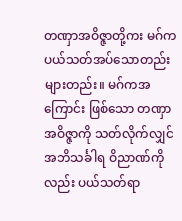တဏှာအဝိဇ္ဇာတို့ကး မဂ်ကပယ်သတ်အပ်သောတည်းများတည်း။ မဂ်ကအကြောင်း ဖြစ်သော တဏှာ အဝိဇ္ဇာကို သတ်လိုက်လျှင် အဘိသင်္ခါရ ဝိညာဏ်ကိုလည်း ပယ်သတ်ရာ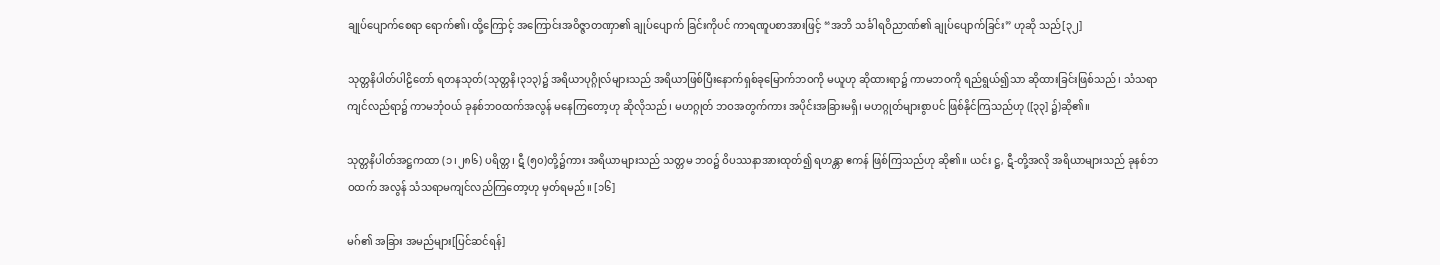ချုပ်ပျောက်စေရာ ရောက်၏၊ ထို့ကြောင့် အကြောင်းအဝိဇ္ဇာတဏှာ၏ ချုပ်ပျောက် ခြင်းကိုပင် ကာရဏူပစာအားဖြင့် “အဘိ သင်္ခါရဝိညာဏ်၏ ချုပ်ပျောက်ခြင်း” ဟုဆို သည်[၃၂]

သုတ္တနိပါတ်ပါဠိတော် ရတနသုတ်(သုတ္တနိ၊၃၁၃)၌ အရိယာပုဂ္ဂိုလ်များသည် အရိယာဖြစ်ပြီးနောက်ရှစ်ခုမြောက်ဘဝကို မယူဟု ဆိုထားရာ၌ ကာမဘဝကို ရည်ရွယ်၍သာ ဆိုထားခြင်းဖြစ်သည်၊ သံသရာ ကျင်လည်ရာ၌ ကာမဘုံဝယ် ခုနစ်ဘဝထက်အလွန် မနေကြတော့ဟု ဆိုလိုသည်၊ မဟဂ္ဂုတ် ဘဝအတွက်ကား အပိုင်းအခြားမရှိ၊ မဟဂ္ဂုတ်များစွာပင် ဖြစ်နိုင်ကြသည်ဟု ([၃၃] ၌)ဆို၏။

သုတ္တနိပါတ်အဋ္ဌကထာ (၁၊၂၈၆) ပရိတ္တ၊ ဋီ (၅၀)တို့၌ကား အရိယာများသည် သတ္တမ ဘဝ၌ ဝိပဿနာအားထုတ်၍ ရဟန္တာ ဧကန် ဖြစ်ကြသည်ဟု ဆို၏။ ယင်း ဋ္ဌ, ဋီ-တို့အလို အရိယာများသည် ခုနစ်ဘဝထက် အလွန် သံသရာမကျင်လည်ကြတော့ဟု မှတ်ရမည်။ [၁၆]

မဂ်၏ အခြား အမည်များ[ပြင်ဆင်ရန်]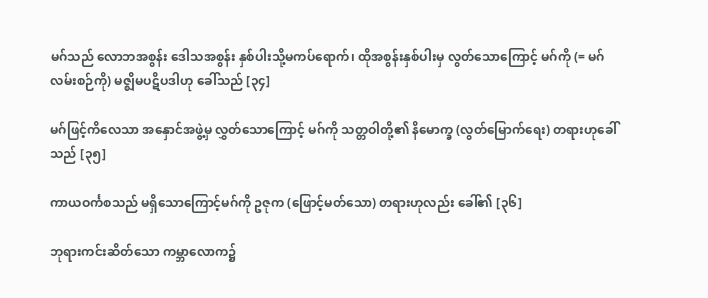မဂ်သည် လောဘအစွန်း ဒေါသအစွန်း နှစ်ပါးသို့မကပ်ရောက်၊ ထိုအစွန်းနှစ်ပါးမှ လွတ်သောကြောင့် မဂ်ကို (= မဂ်လမ်းစဉ်ကို) မဇ္ဈိမပဋိပဒါဟု ခေါ်သည် [၃၄]

မဂ်ဖြင့်ကိလေသာ အနှောင်အဖွဲ့မှ လွှတ်သောကြောင့် မဂ်ကို သတ္တဝါတို့၏ နိမောက္ခ (လွတ်မြောက်ရေး) တရားဟုခေါ်သည် [၃၅]

ကာယဝင်္ကစသည် မရှိသောကြောင့်မဂ်ကို ဥဇုက (ဖြောင့်မတ်သော) တရားဟုလည်း ခေါ်၏ [၃၆]

ဘုရားကင်းဆိတ်သော ကမ္ဘာလောက၌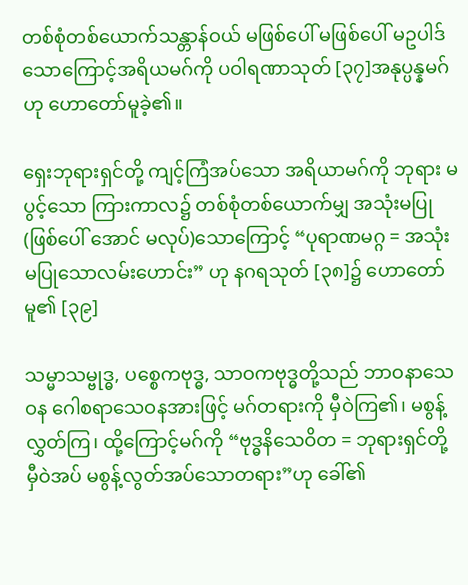တစ်စုံတစ်ယောက်သန္တာန်ဝယ် မဖြစ်ပေါ် မဖြစ်ပေါ် မဥပါဒ်သောကြောင့်အရိယမဂ်ကို ပဝါရဏာသုတ် [၃၇]အနုပ္ပန္နမဂ်ဟု ဟောတော်မူခဲ့၏။

ရှေးဘုရားရှင်တို့ ကျင့်ကြံအပ်သော အရိယာမဂ်ကို ဘုရား မပွင့်သော ကြားကာလ၌ တစ်စုံတစ်ယောက်မျှ အသုံးမပြု (ဖြစ်ပေါ် အောင် မလုပ်)သောကြောင့် “ပုရာဏမဂ္ဂ = အသုံးမပြုသောလမ်းဟောင်း” ဟု နဂရသုတ် [၃၈]၌ ဟောတော်မူ၏ [၃၉]

သမ္မာသမ္ဗုဒ္ဓ, ပစ္စေကဗုဒ္ဓ, သာဝကဗုဒ္ဓတို့သည် ဘာဝနာသေဝန ဂေါစရာသေဝနအားဖြင့် မဂ်တရားကို မှီဝဲကြ၏၊ မစွန့်လွှတ်ကြ၊ ထို့ကြောင့်မဂ်ကို “ဗုဒ္ဓနိသေဝိတ = ဘုရားရှင်တို့ မှီဝဲအပ် မစွန့်လွတ်အပ်သောတရား”ဟု ခေါ်၏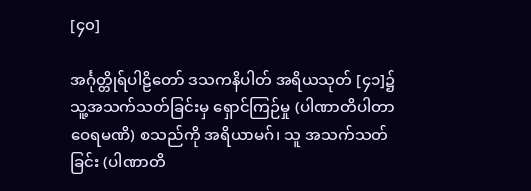[၄၀]

အင်္ဂုတ္တိုရ်ပါဠိတော် ဒသကနိပါတ် အရိယသုတ် [၄၁]၌ သူ့အသက်သတ်ခြင်းမှ ရှောင်ကြဉ်မှု (ပါဏာတိပါတာဝေရမဏိ) စသည်ကို အရိယာမဂ်၊ သူ အသက်သတ်ခြင်း (ပါဏာတိ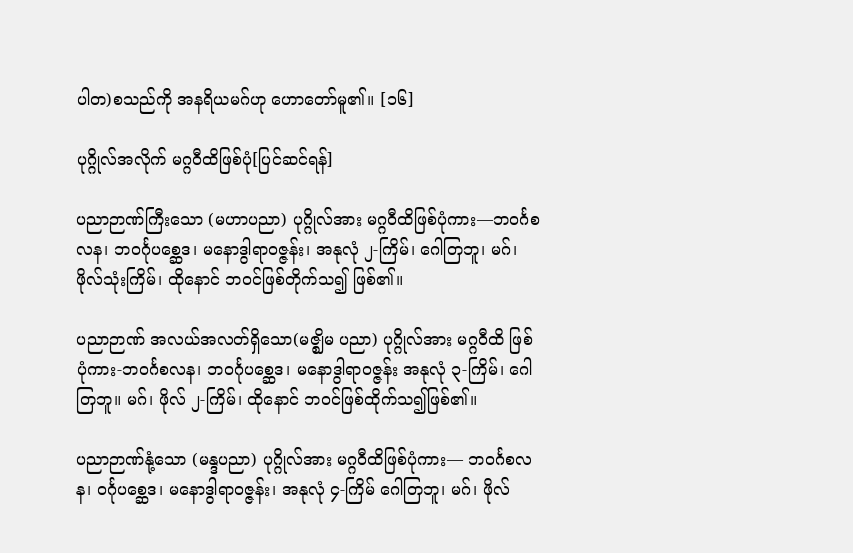ပါတ)စသည်ကို အနရိယမဂ်ဟု ဟောတော်မူ၏။ [၁၆]

ပုဂ္ဂိုလ်အလိုက် မဂ္ဂဝီထိဖြစ်ပုံ[ပြင်ဆင်ရန်]

ပညာဉာဏ်ကြီးသော (မဟာပညာ) ပုဂ္ဂိုလ်အား မဂ္ဂဝီထိဖြစ်ပုံကား—ဘဝင်္ဂစလန၊ ဘဝင်္ဂုပစ္ဆေဒ၊ မနောဒွါရာဝဇ္ဇန်း၊ အနုလုံ ၂-ကြိမ်၊ ဂေါတြဘူ၊ မဂ်၊ ဖိုလ်သုံးကြိမ်၊ ထိုနောင် ဘဝင်ဖြစ်တိုက်သ၍ ဖြစ်၏။

ပညာဉာဏ် အလယ်အလတ်ရှိသော(မဇ္ဈိမ ပညာ) ပုဂ္ဂိုလ်အား မဂ္ဂဝီထိ ဖြစ်ပုံကား-ဘဝင်္ဂစလန၊ ဘဝင်္ဂုပစ္ဆေဒ၊ မနောဒွါရာဝဇ္ဇန်း အနုလုံ ၃-ကြိမ်၊ ဂေါတြဘူ။ မဂ်၊ ဖိုလ် ၂-ကြိမ်၊ ထိုနောင် ဘဝင်ဖြစ်ထိုက်သ၍ဖြစ်၏။

ပညာဉာဏ်နုံ့သော (မန္ဒပညာ) ပုဂ္ဂိုလ်အား မဂ္ဂဝီထိဖြစ်ပုံကား— ဘဝင်္ဂစလန၊ ဝင်္ဂုပစ္ဆေဒ၊ မနောဒွါရာဝဇ္ဇန်း၊ အနုလုံ ၄-ကြိမ် ဂေါတြဘူ၊ မဂ်၊ ဖိုလ်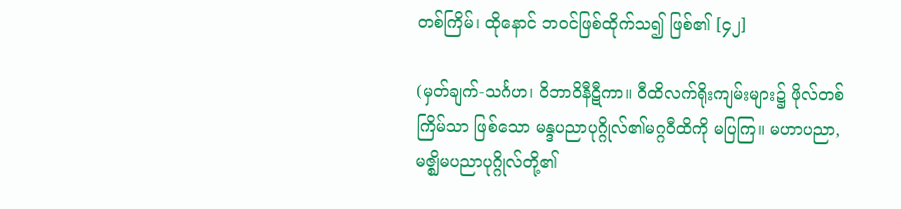တစ်ကြိမ်၊ ထိုနောင် ဘဝင်ဖြစ်ထိုက်သ၍ ဖြစ်၏ [၄၂]

(မှတ်ချက်-သင်္ဂဟ၊ ဝိဘာဝိနီဋီကာ။ ဝီထိလက်ရိုးကျမ်းများ၌ ဖိုလ်တစ်ကြိမ်သာ ဖြစ်သော မန္ဒပညာပုဂ္ဂိုလ်၏မဂ္ဂဝီထိကို မပြကြ။ မဟာပညာ, မဇ္ဈိမပညာပုဂ္ဂိုလ်တို့၏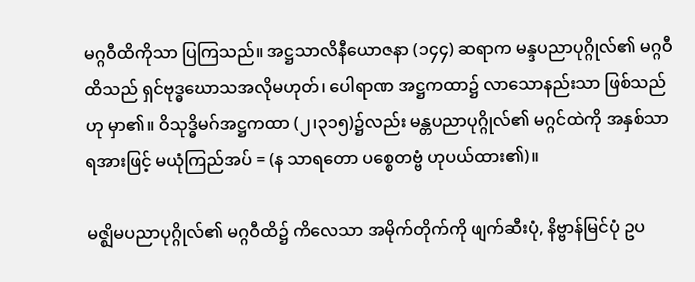မဂ္ဂဝီထိကိုသာ ပြကြသည်။ အဋ္ဌသာလိနီယောဇနာ (၁၄၄) ဆရာက မန္ဒပညာပုဂ္ဂိုလ်၏ မဂ္ဂဝီထိသည် ရှင်ဗုဒ္ဓဃောသအလိုမဟုတ်၊ ပေါရာဏ အဋ္ဌကထာ၌ လာသောနည်းသာ ဖြစ်သည်ဟု မှာ၏။ ဝိသုဒ္ဓိမဂ်အဋ္ဌကထာ (၂၊၃၁၅)၌လည်း မန္တပညာပုဂ္ဂိုလ်၏ မဂ္ဂင်ထဲကို အနှစ်သာရအားဖြင့် မယုံကြည်အပ် = (န သာရတော ပစ္စေတဗ္ဗံ ဟုပယ်ထား၏)။

မဇ္ဈိမပညာပုဂ္ဂိုလ်၏ မဂ္ဂဝီထိ၌ ကိလေသာ အမိုက်တိုက်ကို ဖျက်ဆီးပုံ, နိဗ္ဗာန်မြင်ပုံ ဥပ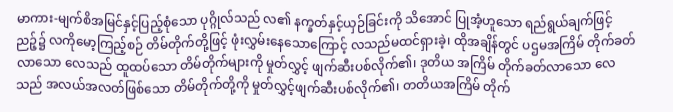မာကား-မျက်စိအမြင်နှင့်ပြည့်စုံသော ပုဂ္ဂိုလ်သည် လ၏ နက္ခတ်နှင့်ယှဉ်ခြင်းကို သိအောင် ပြုအံ့ဟူသော ရည်ရွယ်ချက်ဖြင့် ညဉ့်၌ လကိုမော့ကြည့်စဉ် တိမ်တိုက်တို့ဖြင့် ဖုံးလွှမ်းနေသောကြောင့် လသည်မထင်ရှားခဲ့၊ ထိုအချိန်တွင် ပဌမအကြိမ် တိုက်ခတ်လာသော လေသည် ထူထပ်သော တိမ်တိုက်များကို မှုတ်လွှင့် ဖျက်ဆီးပစ်လိုက်၏၊ ဒုတိယ အကြိမ် တိုက်ခတ်လာသော လေသည် အလယ်အလတ်ဖြစ်သော တိမ်တိုက်တို့ကို မှုတ်လွှင့်ဖျက်ဆီးပစ်လိုက်၏၊ တတိယအကြိမ် တိုက်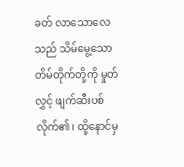ခတ် လာသောလေသည် သိမ်မွေ့သော တိမ်တိုက်တို့ကို မှုတ်လွှင့် ဖျက်ဆီးပစ်လိုက်၏၊ ထို့နောင်မှ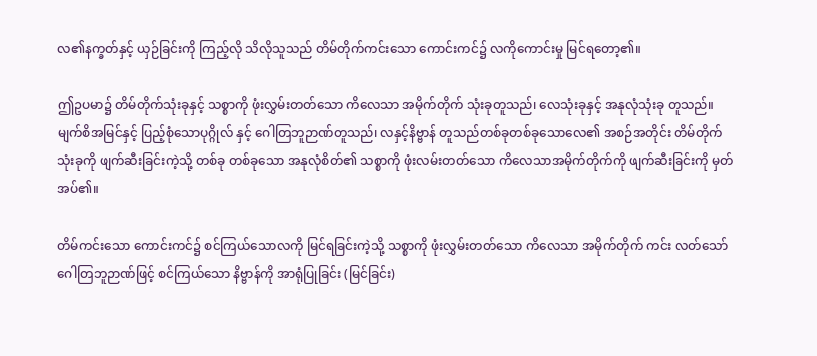လ၏နက္ခတ်နှင့် ယှဉ်ခြင်းကို ကြည့်လို သိလိုသူသည် တိမ်တိုက်ကင်းသော ကောင်းကင်၌ လကိုကောင်းမှု မြင်ရတော့၏။

ဤဥပမာ၌ တိမ်တိုက်သုံးခုနှင့် သစ္စာကို ဖုံးလွှမ်းတတ်သော ကိလေသာ အမိုက်တိုက် သုံးခုတူသည်၊ လေသုံးခုနှင့် အနုလုံသုံးခု တူသည်။ မျက်စိအမြင်နှင့် ပြည့်စုံသောပုဂ္ဂိုလ် နှင့် ဂေါတြဘူဉာဏ်တူသည်၊ လနှင့်နိဗ္ဗာန် တူသည်တစ်ခုတစ်ခုသောလေ၏ အစဉ်အတိုင်း တိမ်တိုက်သုံးခုကို ဖျက်ဆီးခြင်းကဲ့သို့ တစ်ခု တစ်ခုသော အနုလုံစိတ်၏ သစ္စာကို ဖုံးလမ်းတတ်သော ကိလေသာအမိုက်တိုက်ကို ဖျက်ဆီးခြင်းကို မှတ်အပ်၏။

တိမ်ကင်းသော ကောင်းကင်၌ စင်ကြယ်သောလကို မြင်ရခြင်းကဲ့သို့ သစ္စာကို ဖုံးလွှမ်းတတ်သော ကိလေသာ အမိုက်တိုက် ကင်း လတ်သော် ဂေါတြဘူဉာဏ်ဖြင့် စင်ကြယ်သော နိဗ္ဗာန်ကို အာရုံပြုခြင်း (မြင်ခြင်း)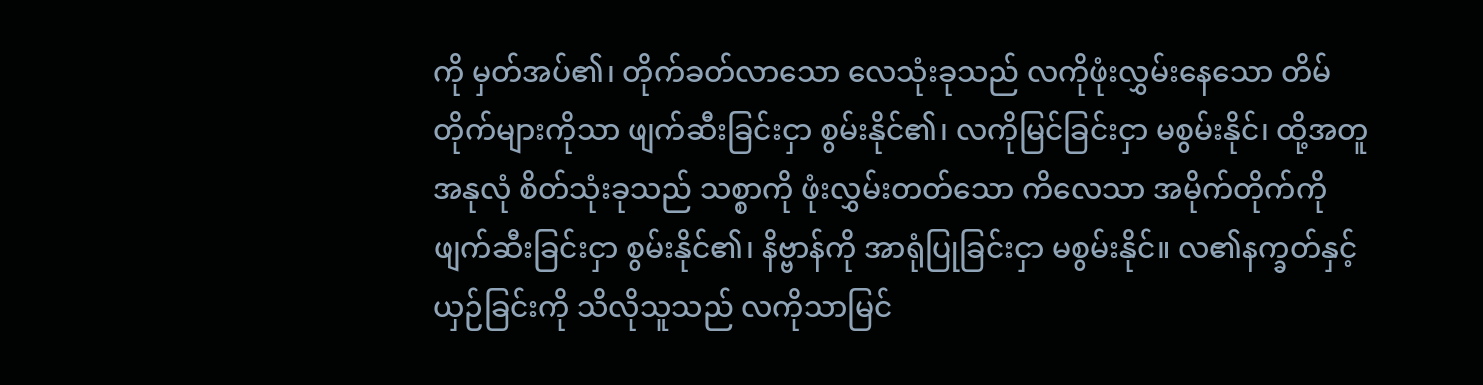ကို မှတ်အပ်၏၊ တိုက်ခတ်လာသော လေသုံးခုသည် လကိုဖုံးလွှမ်းနေသော တိမ်တိုက်များကိုသာ ဖျက်ဆီးခြင်းငှာ စွမ်းနိုင်၏၊ လကိုမြင်ခြင်းငှာ မစွမ်းနိုင်၊ ထို့အတူ အနုလုံ စိတ်သုံးခုသည် သစ္စာကို ဖုံးလွှမ်းတတ်သော ကိလေသာ အမိုက်တိုက်ကို ဖျက်ဆီးခြင်းငှာ စွမ်းနိုင်၏၊ နိဗ္ဗာန်ကို အာရုံပြုခြင်းငှာ မစွမ်းနိုင်။ လ၏နက္ခတ်နှင့် ယှဉ်ခြင်းကို သိလိုသူသည် လကိုသာမြင်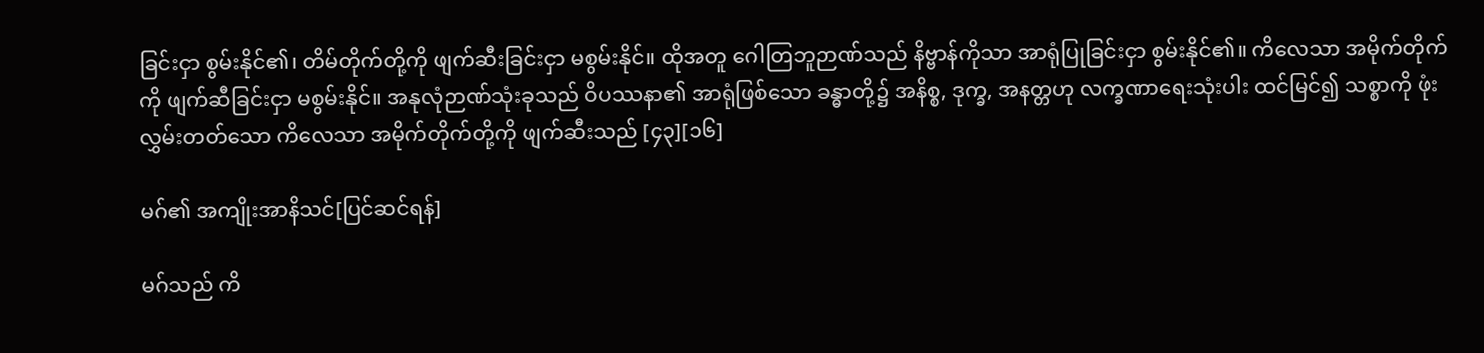ခြင်းငှာ စွမ်းနိုင်၏၊ တိမ်တိုက်တို့ကို ဖျက်ဆီးခြင်းငှာ မစွမ်းနိုင်။ ထိုအတူ ဂေါတြဘူဉာဏ်သည် နိဗ္ဗာန်ကိုသာ အာရုံပြုခြင်းငှာ စွမ်းနိုင်၏။ ကိလေသာ အမိုက်တိုက်ကို ဖျက်ဆီခြင်းငှာ မစွမ်းနိုင်။ အနုလုံဉာဏ်သုံးခုသည် ဝိပဿနာ၏ အာရုံဖြစ်သော ခန္ဓာတို့၌ အနိစ္စ, ဒုက္ခ, အနတ္တဟု လက္ခဏာရေးသုံးပါး ထင်မြင်၍ သစ္စာကို ဖုံးလွှမ်းတတ်သော ကိလေသာ အမိုက်တိုက်တို့ကို ဖျက်ဆီးသည် [၄၃][၁၆]

မဂ်၏ အကျိုးအာနိသင်[ပြင်ဆင်ရန်]

မဂ်သည် ကိ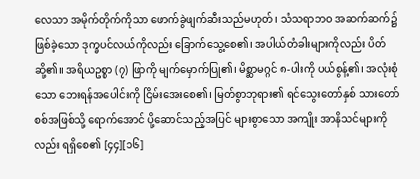လေသာ အမိုက်တိုက်ကိုသာ ဖောက်ခွဲဖျက်ဆီးသည်မဟုတ်၊ သံသရာဘဝ အဆက်ဆက်၌ ဖြစ်ခဲ့သော ဒုက္ခပင်လယ်ကိုလည်း ခြောက်သွေ့စေ၏၊ အပါယ်တံခါးများကိုလည်း ပိတ်ဆို့၏။ အရိယဥစ္စာ (၇) ဖြာကို မျက်မှောက်ပြု၏၊ မိစ္ဆာမဂ္ဂင် ၈-ပါးကို ပယ်စွန့်၏၊ အလုံးစုံသော ဘေးရန်အပေါင်းကို ငြိမ်းအေးစေ၏၊ မြတ်စွာဘုရား၏ ရင်သွေးတော်နှစ် သားတော်စစ်အဖြစ်သို့ ရောက်အောင် ပို့ဆောင်သည့်အပြင် များစွာသော အကျိုး အာနိသင်များကိုလည်း ရရှိစေ၏ [၄၄][၁၆]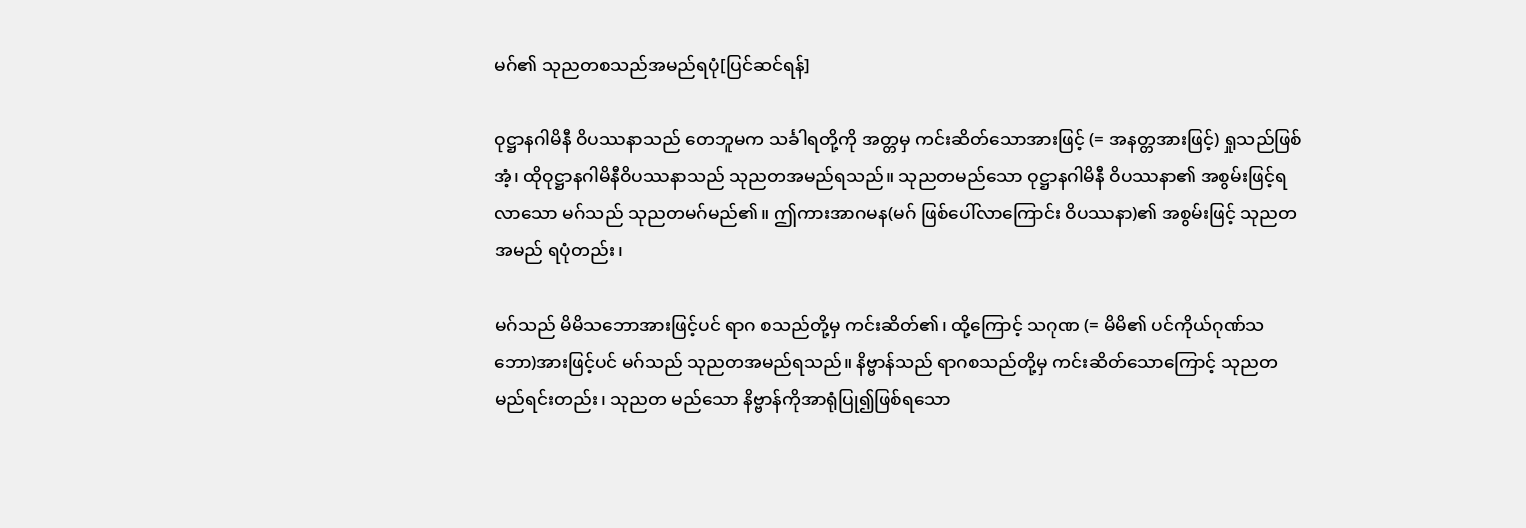မဂ်၏ သုညတစသည်အမည်ရပုံ[ပြင်ဆင်ရန်]

ဝုဋ္ဌာနဂါမိနီ ဝိပဿနာသည် တေဘူမက သင်္ခါရတို့ကို အတ္တမှ ကင်းဆိတ်သောအားဖြင့် (= အနတ္တအားဖြင့်) ရှုသည်ဖြစ်အံ့၊ ထိုဝုဋ္ဌာနဂါမိနီဝိပဿနာသည် သုညတအမည်ရသည်။ သုညတမည်သော ဝုဋ္ဌာနဂါမိနီ ဝိပဿနာ၏ အစွမ်းဖြင့်ရလာသော မဂ်သည် သုညတမဂ်မည်၏။ ဤကားအာဂမန(မဂ် ဖြစ်ပေါ်လာကြောင်း ဝိပဿနာ)၏ အစွမ်းဖြင့် သုညတအမည် ရပုံတည်း၊

မဂ်သည် မိမိသဘောအားဖြင့်ပင် ရာဂ စသည်တို့မှ ကင်းဆိတ်၏၊ ထို့ကြောင့် သဂုဏ (= မိမိ၏ ပင်ကိုယ်ဂုဏ်သဘော)အားဖြင့်ပင် မဂ်သည် သုညတအမည်ရသည်။ နိဗ္ဗာန်သည် ရာဂစသည်တို့မှ ကင်းဆိတ်သောကြောင့် သုညတ မည်ရင်းတည်း၊ သုညတ မည်သော နိဗ္ဗာန်ကိုအာရုံပြု၍ဖြစ်ရသော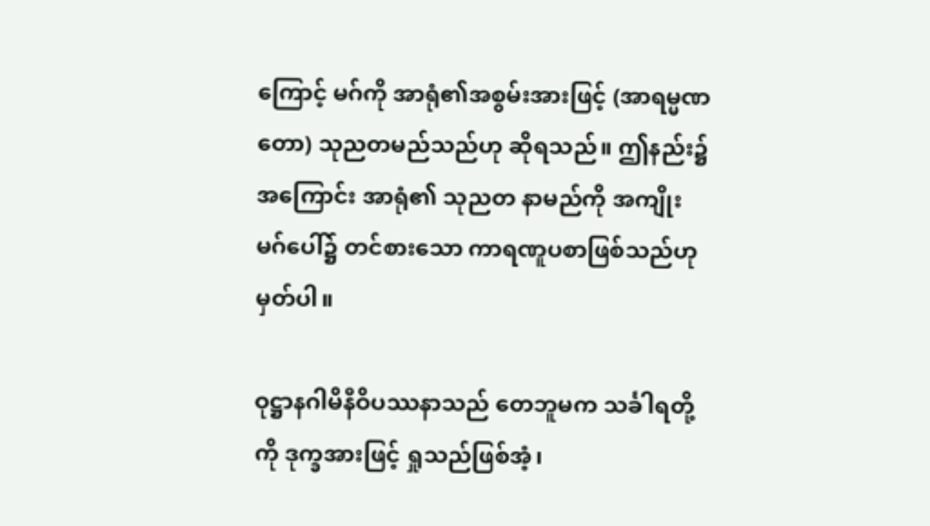ကြောင့် မဂ်ကို အာရုံ၏အစွမ်းအားဖြင့် (အာရမ္မဏတော) သုညတမည်သည်ဟု ဆိုရသည်။ ဤနည်း၌ အကြောင်း အာရုံ၏ သုညတ နာမည်ကို အကျိုး မဂ်ပေါ်၌ တင်စားသော ကာရဏူပစာဖြစ်သည်ဟုမှတ်ပါ။

ဝုဋ္ဌာနဂါမိနီဝိပဿနာသည် တေဘူမက သင်္ခါရတို့ကို ဒုက္ခအားဖြင့် ရှုသည်ဖြစ်အံ့၊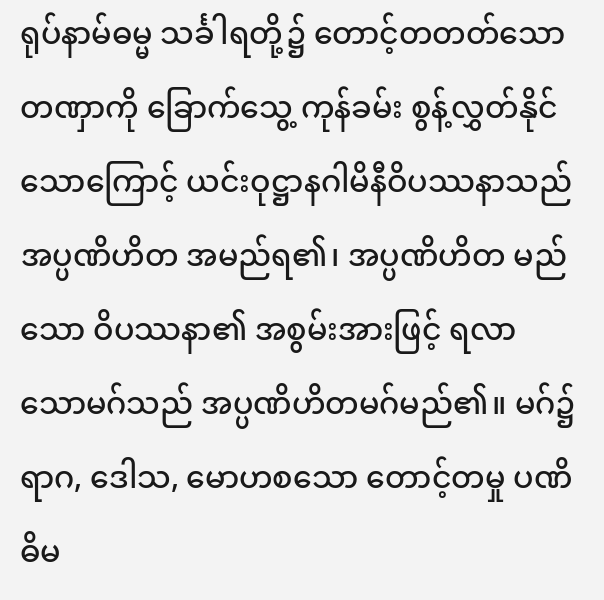ရုပ်နာမ်ဓမ္မ သင်္ခါရတို့၌ တောင့်တတတ်သော တဏှာကို ခြောက်သွေ့ ကုန်ခမ်း စွန့်လွှတ်နိုင်သောကြောင့် ယင်းဝုဋ္ဌာနဂါမိနီဝိပဿနာသည် အပ္ပဏိဟိတ အမည်ရ၏၊ အပ္ပဏိဟိတ မည်သော ဝိပဿနာ၏ အစွမ်းအားဖြင့် ရလာ သောမဂ်သည် အပ္ပဏိဟိတမဂ်မည်၏။ မဂ်၌ ရာဂ, ဒေါသ, မောဟစသော တောင့်တမှု ပဏိဓိမ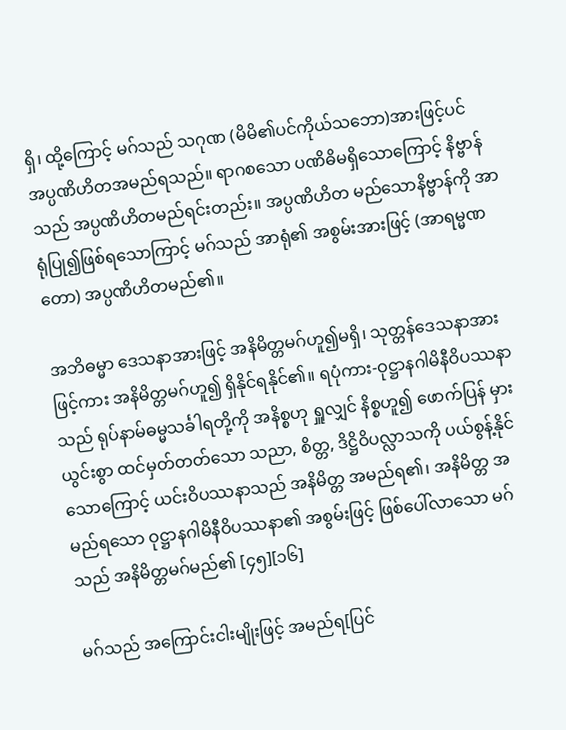ရှိ၊ ထို့ကြောင့် မဂ်သည် သဂုဏ (မိမိ၏ပင်ကိုယ်သဘော)အားဖြင့်ပင် အပ္ပဏိဟိတအမည်ရသည်။ ရာဂစသော ပဏိဓိမရှိသောကြောင့် နိဗ္ဗာန်သည် အပ္ပဏိဟိတမည်ရင်းတည်း။ အပ္ပဏိဟိတ မည်သောနိဗ္ဗာန်ကို အာရုံပြု၍ဖြစ်ရသောကြာင့် မဂ်သည် အာရုံ၏ အစွမ်းအားဖြင့် (အာရမ္မဏတော) အပ္ပဏိဟိတမည်၏။

အဘိဓမ္မာ ဒေသနာအားဖြင့် အနိမိတ္တမဂ်ဟူ၍မရှိ၊ သုတ္တန်ဒေသနာအားဖြင့်ကား အနိမိတ္တမဂ်ဟူ၍ ရှိနိုင်ရနိုင်၏။ ရပုံကား-ဝုဋ္ဌာနဂါမိနီဝိပဿနာသည် ရုပ်နာမ်ဓမ္မသင်္ခါရတို့ကို အနိစ္စဟု ရှူလျှင် နိစ္စဟူ၍ ဖောက်ပြန် မှားယွင်းစွာ ထင်မှတ်တတ်သော သညာ, စိတ္တ, ဒိဋ္ဌိဝိပလ္လာသကို ပယ်စွန့်နိုင်သောကြောင့် ယင်းဝိပဿနာသည် အနိမိတ္တ အမည်ရ၏၊ အနိမိတ္တ အမည်ရသော ဝုဋ္ဌာနဂါမိနီဝိပဿနာ၏ အစွမ်းဖြင့် ဖြစ်ပေါ်လာသော မဂ်သည် အနိမိတ္တမဂ်မည်၏ [၄၅][၁၆]

မဂ်သည် အကြောင်းငါးမျိုးဖြင့် အမည်ရ[ပြင်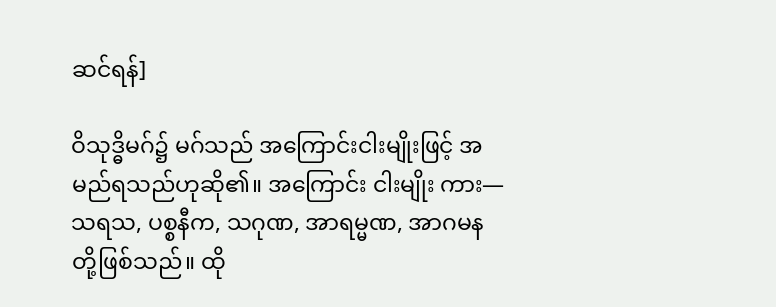ဆင်ရန်]

ဝိသုဒ္ဓိမဂ်၌ မဂ်သည် အကြောင်းငါးမျိုးဖြင့် အမည်ရသည်ဟုဆို၏။ အကြောင်း ငါးမျိုး ကား—သရသ, ပစ္စနီက, သဂုဏ, အာရမ္မဏ, အာဂမနတို့ဖြစ်သည်။ ထို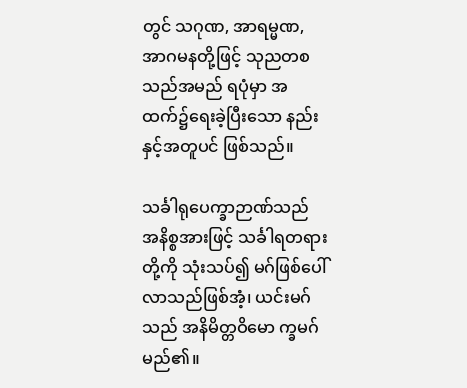တွင် သဂုဏ, အာရမ္မဏ, အာဂမနတို့ဖြင့် သုညတစသည်အမည် ရပုံမှာ အထက်၌ရေးခဲ့ပြီးသော နည်းနှင့်အတူပင် ဖြစ်သည်။

သင်္ခါရုပေက္ခာဉာဏ်သည် အနိစ္စအားဖြင့် သင်္ခါရတရားတို့ကို သုံးသပ်၍ မဂ်ဖြစ်ပေါ်လာသည်ဖြစ်အံ့၊ ယင်းမဂ်သည် အနိမိတ္တဝိမော က္ခမဂ်မည်၏။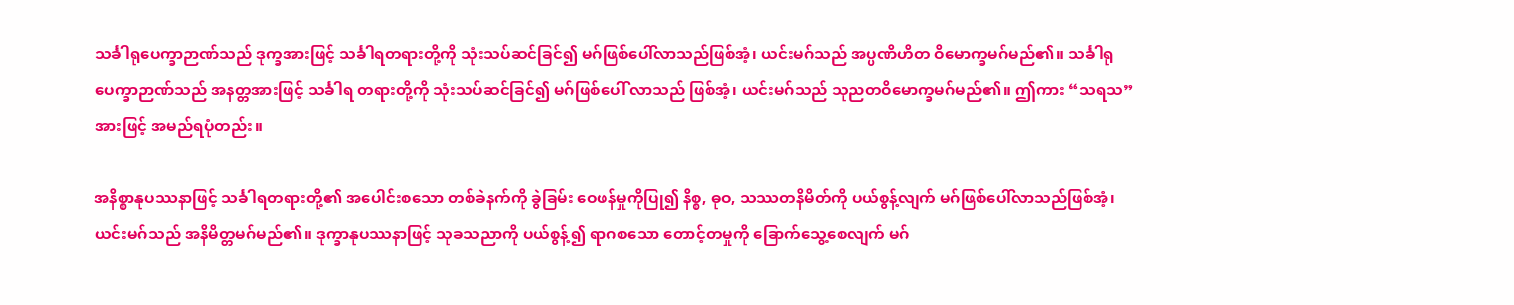သင်္ခါရုပေက္ခာဉာဏ်သည် ဒုက္ခအားဖြင့် သင်္ခါရတရားတို့ကို သုံးသပ်ဆင်ခြင်၍ မဂ်ဖြစ်ပေါ်လာသည်ဖြစ်အံ့၊ ယင်းမဂ်သည် အပ္ပဏိဟိတ ဝိမောက္ခမဂ်မည်၏။ သင်္ခါရုပေက္ခာဉာဏ်သည် အနတ္တအားဖြင့် သင်္ခါရ တရားတို့ကို သုံးသပ်ဆင်ခြင်၍ မဂ်ဖြစ်ပေါ် လာသည် ဖြစ်အံ့၊ ယင်းမဂ်သည် သုညတဝိမောက္ခမဂ်မည်၏။ ဤကား “သရသ”အားဖြင့် အမည်ရပုံတည်း။

အနိစ္စာနုပဿနာဖြင့် သင်္ခါရတရားတို့၏ အပေါင်းစသော တစ်ခဲနက်ကို ခွဲခြမ်း ဝေဖန်မှုကိုပြု၍ နိစ္စ, ဓုဝ, သဿတနိမိတ်ကို ပယ်စွန့်လျက် မဂ်ဖြစ်ပေါ်လာသည်ဖြစ်အံ့၊ ယင်းမဂ်သည် အနိမိတ္တမဂ်မည်၏။ ဒုက္ခာနုပဿနာဖြင့် သုခသညာကို ပယ်စွန့်၍ ရာဂစသော တောင့်တမှုကို ခြောက်သွေ့စေလျက် မဂ်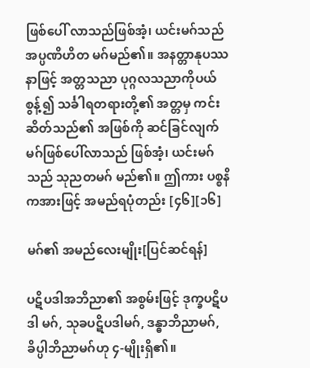ဖြစ်ပေါ် လာသည်ဖြစ်အံ့၊ ယင်းမဂ်သည် အပ္ပဏိဟိတ မဂ်မည်၏။ အနတ္တာနုပဿနာဖြင့် အတ္တသညာ ပုဂ္ဂလသညာကိုပယ်စွန့်၍ သင်္ခါရတရားတို့၏ အတ္တမှ ကင်းဆိတ်သည်၏ အဖြစ်ကို ဆင်ခြင်လျက် မဂ်ဖြစ်ပေါ်လာသည် ဖြစ်အံ့၊ ယင်းမဂ်သည် သုညတမဂ် မည်၏။ ဤကား ပစ္စနိကအားဖြင့် အမည်ရပုံတည်း [၄၆][၁၆]

မဂ်၏ အမည်လေးမျိုး[ပြင်ဆင်ရန်]

ပဋိပဒါအဘိညာ၏ အစွမ်းဖြင့် ဒုက္ခပဋိပဒါ မဂ်, သုခပဋိပဒါမဂ်, ဒန္ဓာဘိညာမဂ်, ခိပ္ပါဘိညာမဂ်ဟု ၄-မျိုးရှိ၏။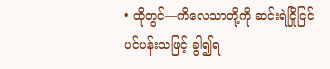• ထိုတွင်—ကိလေသာတို့ကို ဆင်းရဲငြိုငြင်ပင်ပန်းသဖြင့် ခွါ၍ရ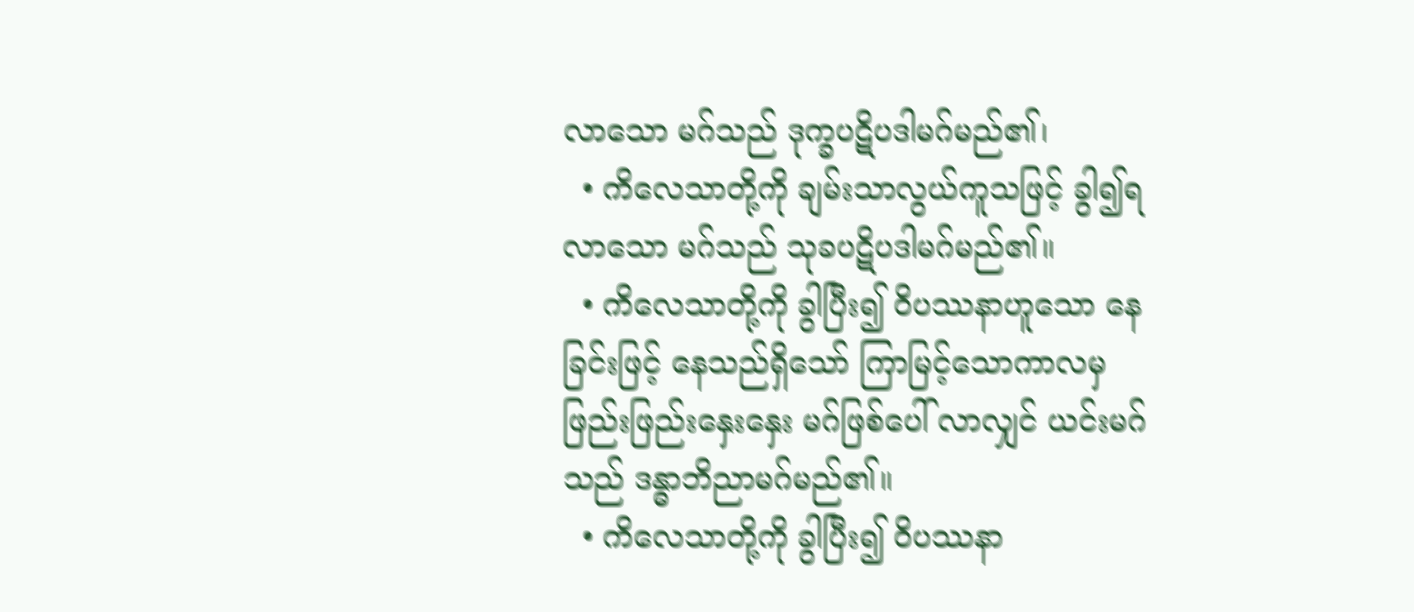လာသော မဂ်သည် ဒုက္ခပဋိပဒါမဂ်မည်၏၊
  • ကိလေသာတို့ကို ချမ်းသာလွယ်ကူသဖြင့် ခွါ၍ရလာသော မဂ်သည် သုခပဋိပဒါမဂ်မည်၏။
  • ကိလေသာတို့ကို ခွါပြီး၍ ဝိပဿနာဟူသော နေခြင်းဖြင့် နေသည်ရှိသော် ကြာမြင့်သောကာလမှ ဖြည်းဖြည်းနှေးနှေး မဂ်ဖြစ်ပေါ် လာလျှင် ယင်းမဂ်သည် ဒန္ဓာဘိညာမဂ်မည်၏။
  • ကိလေသာတို့ကို ခွါပြီး၍ ဝိပဿနာ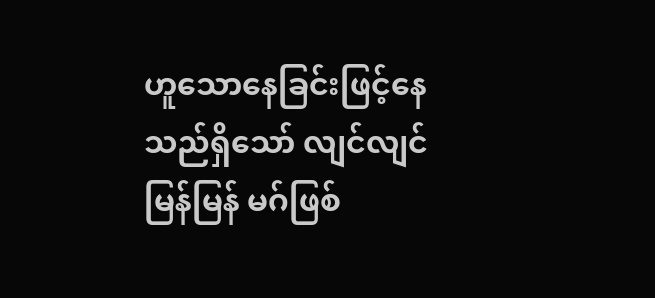ဟူသောနေခြင်းဖြင့်နေသည်ရှိသော် လျင်လျင်မြန်မြန် မဂ်ဖြစ်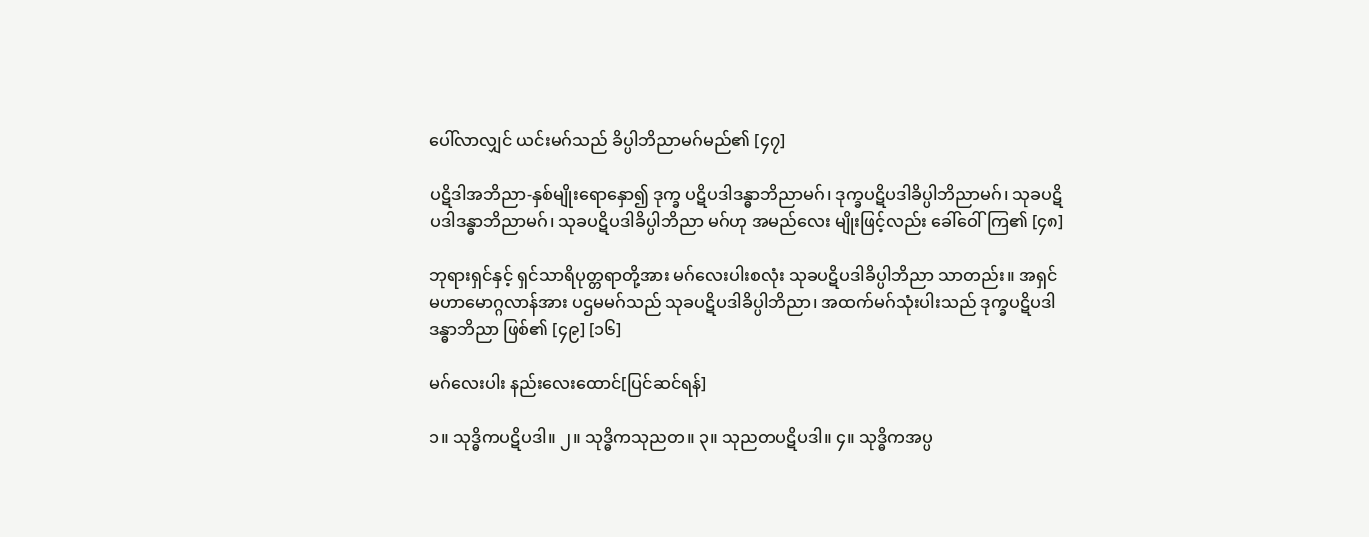ပေါ်လာလျှင် ယင်းမဂ်သည် ခိပ္ပါဘိညာမဂ်မည်၏ [၄၇]

ပဋိဒါအဘိညာ-နှစ်မျိုးရောနှော၍ ဒုက္ခ ပဋိပဒါဒန္ဓာဘိညာမဂ်၊ ဒုက္ခပဋိပဒါခိပ္ပါဘိညာမဂ်၊ သုခပဋိပဒါဒန္ဓာဘိညာမဂ်၊ သုခပဋိပဒါခိပ္ပါဘိညာ မဂ်ဟု အမည်လေး မျိုးဖြင့်လည်း ခေါ်ဝေါ်ကြ၏ [၄၈]

ဘုရားရှင်နှင့် ရှင်သာရိပုတ္တရာတို့အား မဂ်လေးပါးစလုံး သုခပဋိပဒါခိပ္ပါဘိညာ သာတည်း။ အရှင်မဟာမောဂ္ဂလာန်အား ပဌမမဂ်သည် သုခပဋိပဒါခိပ္ပါဘိညာ၊ အထက်မဂ်သုံးပါးသည် ဒုက္ခပဋိပဒါဒန္ဓာဘိညာ ဖြစ်၏ [၄၉] [၁၆]

မဂ်လေးပါး နည်းလေးထောင်[ပြင်ဆင်ရန်]

၁။ သုဒ္ဓိကပဋိပဒါ။ ၂။ သုဒ္ဓိကသုညတ။ ၃။ သုညတပဋိပဒါ။ ၄။ သုဒ္ဓိကအပ္ပ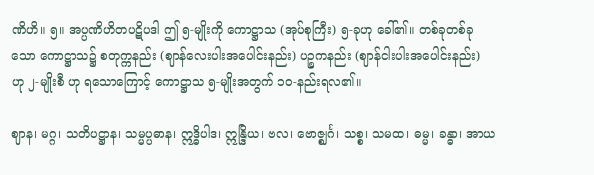ဏိဟိ။ ၅။ အပ္ပဏိဟိတပဋိပဒါ ဤ ၅-မျိုးကို ကောဋ္ဌာသ (အုပ်စုကြီး) ၅-ခုဟု ခေါ်၏။ တစ်ခုတစ်ခုသော ကောဋ္ဌာသ၌ စတုက္ကနည်း (ဈာန်လေးပါးအပေါင်းနည်း) ပဉ္စကနည်း (ဈာန်ငါးပါးအပေါင်းနည်း) ဟု ၂-မျိုးစီ ဟု ရသောကြောင့် ကောဋ္ဌာသ ၅-မျိုးအတွက် ၁၀-နည်းရလ၏။

ဈာန၊ မဂ္ဂ၊ သတိပဋ္ဌာန၊ သမ္မပ္ပဓာန၊ ဣဒ္ဓိပါဒ၊ ဣန္ဒြိယ၊ ဗလ၊ ဗောဇ္ဈင်္ဂ၊ သစ္စ၊ သမထ၊ ဓမ္မ၊ ခန္ဓာ၊ အာယ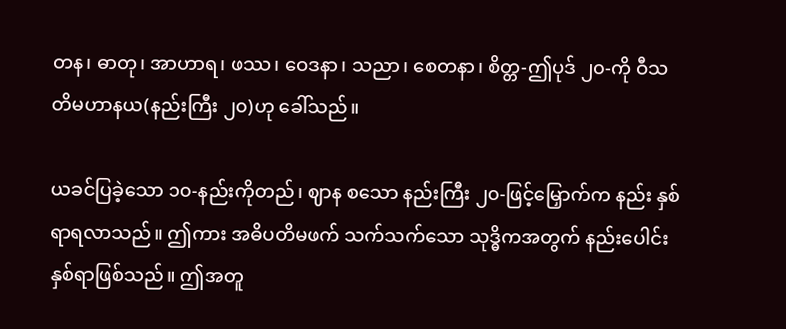တန၊ ဓာတု၊ အာဟာရ၊ ဖဿ၊ ဝေဒနာ၊ သညာ၊ စေတနာ၊ စိတ္တ-ဤပုဒ် ၂၀-ကို ဝီသတိမဟာနယ(နည်းကြီး ၂၀)ဟု ခေါ်သည်။

ယခင်ပြခဲ့သော ၁၀-နည်းကိုတည်၊ ဈာန စသော နည်းကြီး ၂၀-ဖြင့်မြှောက်က နည်း နှစ်ရာရလာသည်။ ဤကား အဓိပတိမဖက် သက်သက်သော သုဒ္ဓိကအတွက် နည်းပေါင်း နှစ်ရာဖြစ်သည်။ ဤအတူ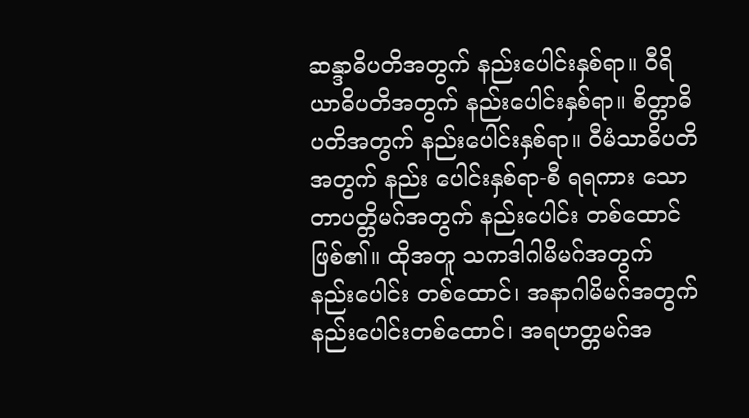ဆန္ဒာဓိပတိအတွက် နည်းပေါင်းနှစ်ရာ။ ဝီရိယာဓိပတိအတွက် နည်းပေါင်းနှစ်ရာ။ စိတ္တာဓိပတိအတွက် နည်းပေါင်းနှစ်ရာ။ ဝီမံသာဓိပတိအတွက် နည်း ပေါင်းနှစ်ရာ-စီ ရရကား သောတာပတ္တိမဂ်အတွက် နည်းပေါင်း တစ်ထောင်ဖြစ်၏။ ထိုအတူ သကဒါဂါမိမဂ်အတွက် နည်းပေါင်း တစ်ထောင်၊ အနာဂါမိမဂ်အတွက်နည်းပေါင်းတစ်ထောင်၊ အရဟတ္တမဂ်အ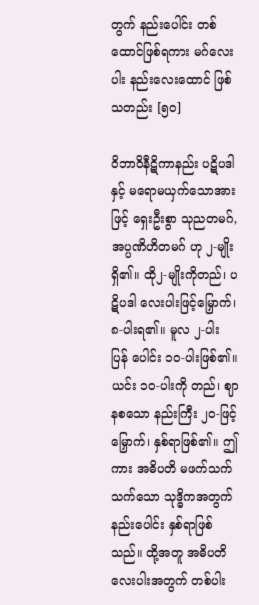တွက် နည်းပေါင်း တစ်ထောင်ဖြစ်ရကား မဂ်လေးပါး နည်းလေးထောင် ဖြစ်သတည်း [၅၀]

ဝိဘာဝိနီဋိကာနည်း ပဋိပဒါနှင့် မရောမယှက်သောအားဖြင့် ရှေးဦးစွာ သုညတမဂ်, အပ္ပဏိဟိတမဂ် ဟု ၂-မျိုးရှိ၏။ ထို၂-မျိုးကိုတည်၊ ပဋိပဒါ လေးပါးဖြင့်မြှောက်၊ ၈-ပါးရ၏။ မူလ ၂-ပါး ပြန် ပေါင်း ၁၀-ပါးဖြစ်၏။ ယင်း ၁၀-ပါးကို တည်၊ ဈာနစသော နည်းကြီး ၂၀-ဖြင့် မြှောက်၊ နှစ်ရာဖြစ်၏။ ဤကား အဓိပတိ မဖက်သက်သက်သော သုဒ္ဓိကအတွက် နည်းပေါင်း နှစ်ရာဖြစ်သည်။ ထို့အတူ အဓိပတိ လေးပါးအတွက် တစ်ပါး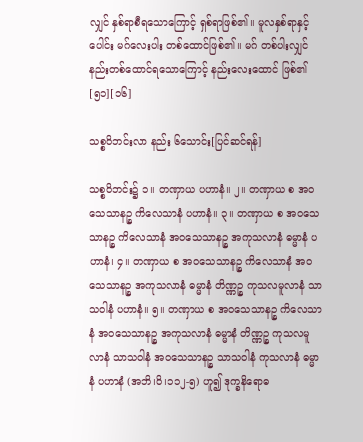လျှင် နှစ်ရာစီရသောကြောင့် ရှစ်ရာဖြစ်၏။ မူလနှစ်ရာနှင့်ပေါင်း မဂ်လေးပါး တစ်ထောင်ဖြစ်၏။ မဂ် တစ်ပါးလျှင် နည်းတစ်ထောင်ရသောကြောင့် နည်းလေးထောင် ဖြစ်၏ [၅၁][၁၆]

သစ္စဝိဘင်းလာ နည်း ၆သောင်း[ပြင်ဆင်ရန်]

သစ္စဝိဘင်း၌ ၁။ တဏှာယ ပဟာနံ။ ၂။ တဏှာယ စ အဝသေသာနဉ္စ ကိလေသာနံ ပဟာနံ။ ၃။ တဏှာယ စ အဝသေသာနဉ္စ ကိလေသာနံ အဝသေသာနဉ္စ အကုသလာနံ ဓမ္မာနံ ပဟာနံ၊ ၄။ တဏှာယ စ အဝသေသာနဉ္စ ကိလေသာနံ အဝသေသာနဉ္စ အကုသလာနံ ဓမ္မာနံ တိဏ္ဏဉ္စ ကုသလမူလာနံ သာသဝါနံ ပဟာနံ။ ၅။ တဏှာယ စ အဝသေသာနဉ္စ ကိလေသာနံ အဝသေသာနဉ္စ အကုသလာနံ ဓမ္မာနံ တိဏ္ဏဉ္စ ကုသလမူလာနံ သာသဝါနံ အဝသေသာနဉ္စ သာသဝါနံ ကုသလာနံ ဓမ္မာနံ ပဟာနံ (အဘိ၊ဝိ၊၁၁၂-၅) ဟူ၍ ဒုက္ခနိရောဓ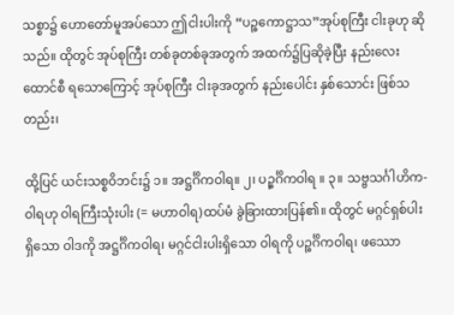သစ္စာ၌ ဟောတော်မူအပ်သော ဤငါးပါးကို “ပဉ္စကောဋ္ဌာသ”အုပ်စုကြီး ငါးခုဟု ဆိုသည်။ ထိုတွင် အုပ်စုကြီး တစ်ခုတစ်ခုအတွက် အထက်၌ပြဆိုခဲ့ပြီး နည်းလေးထောင်စီ ရသောကြောင့် အုပ်စုကြီး ငါးခုအတွက် နည်းပေါင်း နှစ်သောင်း ဖြစ်သတည်း၊

ထို့ပြင် ယင်းသစ္စဝိဘင်း၌ ၁။ အဋ္ဌင်္ဂိကဝါရ။ ၂၊ ပဉ္စင်္ဂိကဝါရ ။ ၃။ သဗ္ဗသင်္ဂါဟိက-ဝါရဟု ဝါရကြီးသုံးပါး (= မဟာဝါရ)ထပ်မံ ခွဲခြားထားပြန်၏။ ထိုတွင် မဂ္ဂင်ရှစ်ပါးရှိသော ဝါဒကို အဋ္ဌင်္ဂိကဝါရ၊ မဂ္ဂင်ငါးပါးရှိသော ဝါရကို ပဉ္စင်္ဂိကဝါရ၊ ဖဿော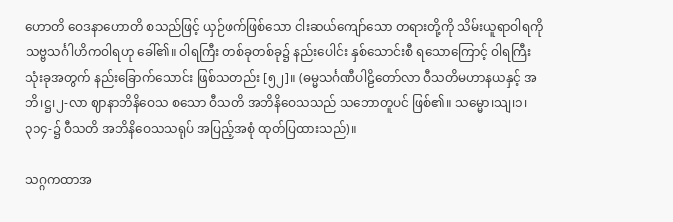ဟောတိ ဝေဒနာဟောတိ စသည်ဖြင့် ယှဉ်ဖက်ဖြစ်သော ငါးဆယ်ကျော်သော တရားတို့ကို သိမ်းယူရာဝါရကို သဗ္ဗသင်္ဂါဟိကဝါရဟု ခေါ်၏။ ဝါရကြီး တစ်ခုတစ်ခု၌ နည်းပေါင်း နှစ်သောင်းစီ ရသောကြောင့် ဝါရကြီးသုံးခုအတွက် နည်းခြောက်သောင်း ဖြစ်သတည်း [၅၂]။ (ဓမ္မသင်္ဂဏီပါဠိတော်လာ ဝီသတိမဟာနယနှင့် အဘိ၊ဋ္ဌ၊၂-လာ ဈာနာဘိနိဝေသ စသော ဝီသတိ အဘိနိဝေသသည် သဘောတူပင် ဖြစ်၏။ သမ္မော၊သျ၊၁၊၃၁၄-၌ ဝီသတိ အဘိနိဝေသသရုပ် အပြည့်အစုံ ထုတ်ပြထားသည်)။

သဂ္ဂကထာအ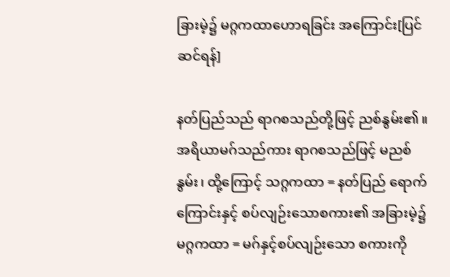ခြားမဲ့၌ မဂ္ဂကထာဟောရခြင်း အကြောင်း[ပြင်ဆင်ရန်]

နတ်ပြည်သည် ရာဂစသည်တို့ဖြင့် ညစ်နွမ်း၏။ အရိယာမဂ်သည်ကား ရာဂစသည်ဖြင့် မညစ်နွမ်း၊ ထို့ကြောင့် သဂ္ဂကထာ = နတ်ပြည် ရောက်ကြောင်းနှင့် စပ်လျဉ်းသောစကား၏ အခြားမဲ့၌ မဂ္ဂကထာ = မဂ်နှင့်စပ်လျဉ်းသော စကားကို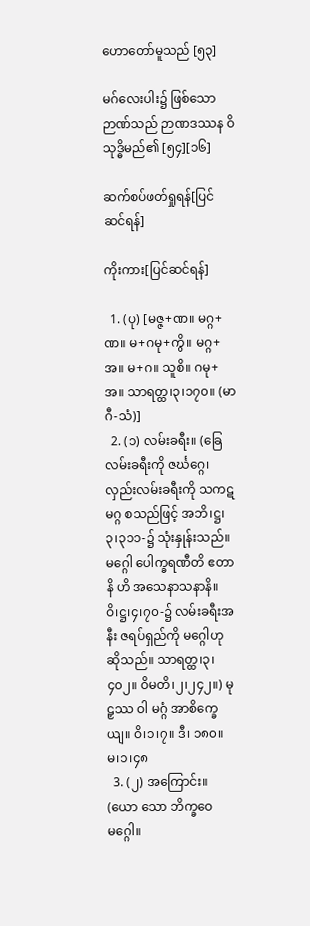ဟောတော်မူသည် [၅၃]

မဂ်လေးပါး၌ ဖြစ်သောဉာဏ်သည် ဉာဏဒဿန ဝိသုဒ္ဓိမည်၏ [၅၄][၁၆]

ဆက်စပ်ဖတ်ရှုရန်[ပြင်ဆင်ရန်]

ကိုးကား[ပြင်ဆင်ရန်]

  1. (ပု) [မဇ္ဇ+ဏ။ မဂ္ဂ+ဏ။ မ+ဂမု+ကွိ။ မဂ္ဂ+အ။ မ+ဂ။ သူစိ။ ဂမု+အ။ သာရတ္ထ၊၃၊၁၇၀။ (မာဂီ-သံ)]
  2. (၁) လမ်းခရီး။ (ခြေလမ်းခရီးကို ဇင်္ဃဂ္ဂေ၊ လှည်းလမ်းခရီးကို သကဋမဂ္ဂ စသည်ဖြင့် အဘိ၊ဋ္ဌ၊၃၊၃၁၁-၌ သုံးနှုန်းသည်။ မဂ္ဂေါ ပေါက္ခရဏီတိ ဧတာနိ ဟိ အသေနာသနာနိ။ ဝိ၊ဋ္ဌ၊၄၊၇၀-၌ လမ်းခရီးအနီး ဇရပ်ရှည်ကို မဂ္ဂေါဟု ဆိုသည်။ သာရတ္ထ၊၃၊၄၀၂။ ဝိမတိ၊၂၊၂၄၂။) မုဠှဿ ဝါ မဂ္ဂံ အာစိက္ခေယျ။ ဝိ၊၁၊၇။ ဒီ၊ ၁၈၀။ မ၊၁၊၄၈
  3. (၂) အကြောင်း။ (ယော သော ဘိက္ခဝေ မဂ္ဂေါ။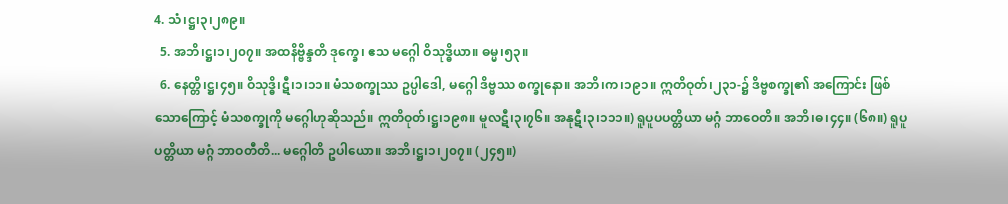4. သံ၊ဋ္ဌ၊၃၊၂၈၉။
  5. အဘိ၊ဋ္ဌ၊၁၊၂၀၇။ အထနိဗ္ဗိန္ဒတိ ဒုက္ခေ၊ ဧသ မဂ္ဂေါ ဝိသုဒ္ဓိယာ။ ဓမ္မ၊၅၃။
  6. နေတ္တိ၊ဋ္ဌ၊၄၅။ ဝိသုဒ္ဓိ၊ဋီ၊၁၊၁၁။ မံသစက္ခုဿ ဥပ္ပါဒေါ, မဂ္ဂေါ ဒိဗ္ဗဿ စက္ခုနော။ အဘိ၊က၊၁၉၁။ ဣတိဝုတ်၊၂၃၁-၌ ဒိဗ္ဗစက္ခု၏ အကြောင်း ဖြစ်သောကြောင့် မံသစက္ခုကို မဂ္ဂေါဟုဆိုသည်။ ဣတိဝုတ်၊ဋ္ဌ၊၁၉၈။ မူလဋီ၊၃၊၇၆။ အနုဋီ၊၃၊၁၁၁။) ရူပူပပတ္တိယာ မဂ္ဂံ ဘာဝေတိ။ အဘိ၊ဓ၊၄၄။ (၆၈။) ရူပူပတ္တိယာ မဂ္ဂံ ဘာဝတီတိ... မဂ္ဂေါတိ ဥပါယော။ အဘိ၊ဋ္ဌ၊၁၊၂၀၇။ (၂၄၅။)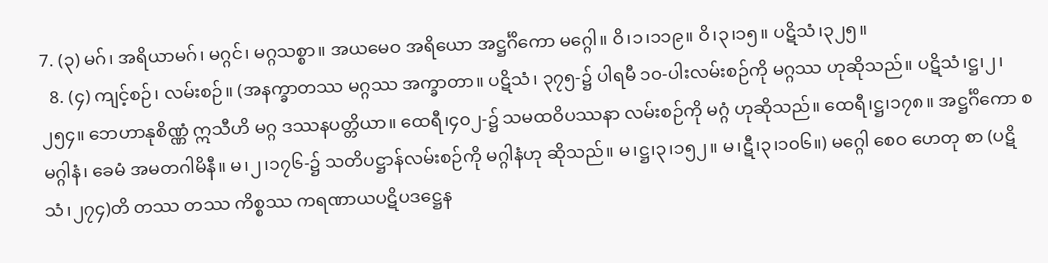7. (၃) မဂ်၊ အရိယာမဂ်၊ မဂ္ဂင်၊ မဂ္ဂသစ္စာ။ အယမေဝ အရိယော အဋ္ဌင်္ဂိကော မဂ္ဂေါ။ ဝိ၊၁၊၁၁၉။ ဝိ၊၃၊၁၅။ ပဋိသံ၊၃၂၅။
  8. (၄) ကျင့်စဉ်၊ လမ်းစဉ်။ (အနက္ခာတဿ မဂ္ဂဿ အက္ခာတာ။ ပဋိသံ၊ ၃၇၅-၌ ပါရမီ ၁၀-ပါးလမ်းစဉ်ကို မဂ္ဂဿ ဟုဆိုသည်။ ပဋိသံ၊ဋ္ဌ၊၂၊၂၅၄။ ဘေဟာနုစိဏ္ဏံ ဣသီဟိ မဂ္ဂ ဒဿနပတ္တိယာ။ ထေရီ၊၄၀၂-၌ သမထဝိပဿနာ လမ်းစဉ်ကို မဂ္ဂံ ဟုဆိုသည်။ ထေရီ၊ဋ္ဌ၊၁၇၈။ အဋ္ဌင်္ဂိကော စ မဂ္ဂါနံ၊ ခေမံ အမတဂါမိနီ။ မ၊၂၊၁၇၆-၌ သတိပဋ္ဌာန်လမ်းစဉ်ကို မဂ္ဂါနံဟု ဆိုသည်။ မ၊ဋ္ဌ၊၃၊၁၅၂။ မ၊ဋီ၊၃၊၁၀၆။) မဂ္ဂေါ စေဝ ဟေတု စာ (ပဋိသံ၊၂၇၄)တိ တဿ တဿ ကိစ္စဿ ကရဏာယပဋိပဒဋ္ဌေန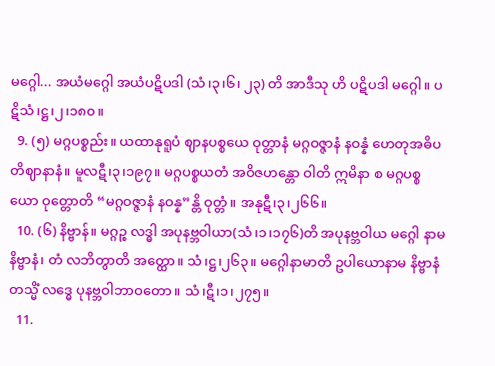မဂ္ဂေါ... အယံမဂ္ဂေါ အယံပဋိပဒါ (သံ၊၃၊၆၊ ၂၃) တိ အာဒီသု ဟိ ပဋိပဒါ မဂ္ဂေါ။ ပဋိသံ၊ဋ္ဌ၊၂၊၁၈၀။
  9. (၅) မဂ္ဂပစ္စည်း။ ယထာနုရူပံ ဈာနပစ္စယေ ဝုတ္တာနံ မဂ္ဂဝဇ္ဇာနံ နဝန္နံ ဟေတုအဓိပတိဈာနာနံ။ မူလဋီ၊၃၊၁၉၇။ မဂ္ဂပစ္စယတံ အဝိဇဟန္တော ဝါတိ ဣမိနာ စ မဂ္ဂပစ္စယော ဝုတ္တောတိ “မဂ္ဂဝဇ္ဇာနံ နဝန္န”န္တိ ဝုတ္တံ။ အနုဋီ၊၃၊၂၆၆။
  10. (၆) နိဗ္ဗာန်။ မဂ္ဂဉ္စ လဒ္ဓါ အပုနဗ္ဘဝါယာ(သံ၊၁၊၁၇၆)တိ အပုနဗ္ဘဝါယ မဂ္ဂေါ နာမ နိဗ္ဗာနံ၊ တံ လဘိတွာတိ အတ္ထော။ သံ၊ဋ္ဌ၊၂၆၃။ မဂ္ဂေါနာမာတိ ဥပါယောနာမ နိဗ္ဗာနံ တသ္မိံ လဒ္ဓေ ပုနဗ္ဘဝါဘာဝတော။ သံ၊ဋီ၊၁၊၂၇၅။
  11.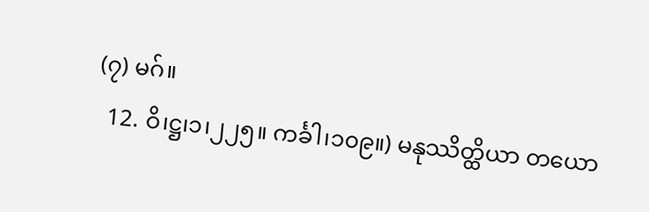(၇) မဂ်။
  12. ဝိ၊ဋ္ဌ၊၁၊၂၂၅။ ကင်္ခါ၊၁၀၉။) မနုဿိတ္ထိယာ တယော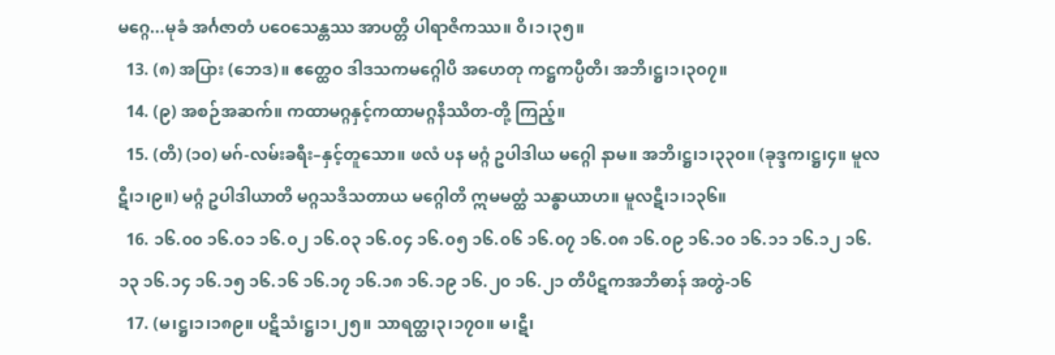မဂ္ဂေ...မုခံ အင်္ဂဇာတံ ပဝေသေန္တဿ အာပတ္တိ ပါရာဇိကဿ။ ဝိ၊၁၊၃၅။
  13. (၈) အပြား (ဘေဒ)။ ဧတ္ထေဝ ဒါဒသကမဂ္ဂေါပိ အဟေတု ကဋ္ဌကပ္ပီတိ၊ အဘိ၊ဋ္ဌ၊၁၊၃၀၇။
  14. (၉) အစဉ်အဆက်။ ကထာမဂ္ဂနှင့်ကထာမဂ္ဂနိဿိတ-တို့ ကြည့်။
  15. (တိ) (၁၀) မဂ်-လမ်းခရီး–နှင့်တူသော။ ဖလံ ပန မဂ္ဂံ ဥပါဒါယ မဂ္ဂေါ နာမ။ အဘိ၊ဋ္ဌ၊၁၊၃၃၀။ (ခုဒ္ဒက၊ဋ္ဌ၊၄။ မူလဋီ၊၁၊၉။) မဂ္ဂံ ဥပါဒါယာတိ မဂ္ဂသဒိသတာယ မဂ္ဂေါတိ ဣမမတ္ထံ သန္ဓာယာဟ။ မူလဋီ၊၁၊၁၃၆။
  16. ၁၆.၀၀ ၁၆.၀၁ ၁၆.၀၂ ၁၆.၀၃ ၁၆.၀၄ ၁၆.၀၅ ၁၆.၀၆ ၁၆.၀၇ ၁၆.၀၈ ၁၆.၀၉ ၁၆.၁၀ ၁၆.၁၁ ၁၆.၁၂ ၁၆.၁၃ ၁၆.၁၄ ၁၆.၁၅ ၁၆.၁၆ ၁၆.၁၇ ၁၆.၁၈ ၁၆.၁၉ ၁၆.၂၀ ၁၆.၂၁ တိပိဋကအဘိဓာန် အတွဲ-၁၆
  17. (မ၊ဋ္ဌ၊၁၊၁၈၉။ ပဋိသံ၊ဋ္ဌ၊၁၊၂၅။ သာရတ္ထ၊၃၊၁၇၀။ မ၊ဋီ၊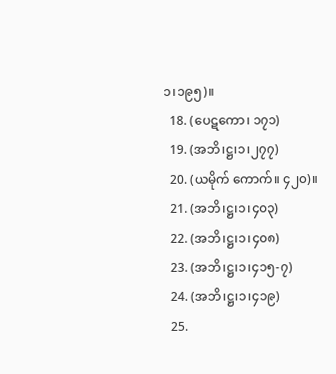၁၊၁၉၅)။
  18. (ပေဋကော၊ ၁၇၁)
  19. (အဘိ၊ဋ္ဌ၊၁၊၂၇၇)
  20. (ယမိုက် ကောက်။ ၄၂၀)။
  21. (အဘိ၊ဋ္ဌ၊၁၊၄၀၃)
  22. (အဘိ၊ဋ္ဌ၊၁၊၄၀၈)
  23. (အဘိ၊ဋ္ဌ၊၁၊၄၁၅-၇)
  24. (အဘိ၊ဋ္ဌ၊၁၊၄၁၉)
  25.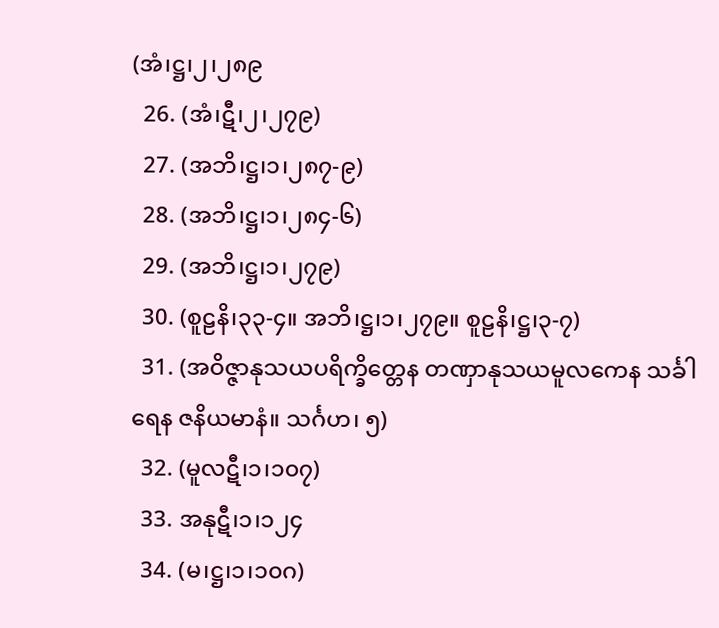(အံ၊ဋ္ဌ၊၂၊၂၈၉
  26. (အံ၊ဋီ၊၂၊၂၇၉)
  27. (အဘိ၊ဋ္ဌ၊၁၊၂၈၇-၉)
  28. (အဘိ၊ဋ္ဌ၊၁၊၂၈၄-၆)
  29. (အဘိ၊ဋ္ဌ၊၁၊၂၇၉)
  30. (စူဠနိ၊၃၃-၄။ အဘိ၊ဋ္ဌ၊၁၊၂၇၉။ စူဠနိ၊ဋ္ဌ၊၃-၇)
  31. (အဝိဇ္ဇာနုသယပရိက္ခိတ္တေန တဏှာနုသယမူလကေန သင်္ခါရေန ဇနိယမာနံ။ သင်္ဂဟ၊ ၅)
  32. (မူလဋီ၊၁၊၁၀၇)
  33. အနုဋီ၊၁၊၁၂၄
  34. (မ၊ဋ္ဌ၊၁၊၁၀ဂ)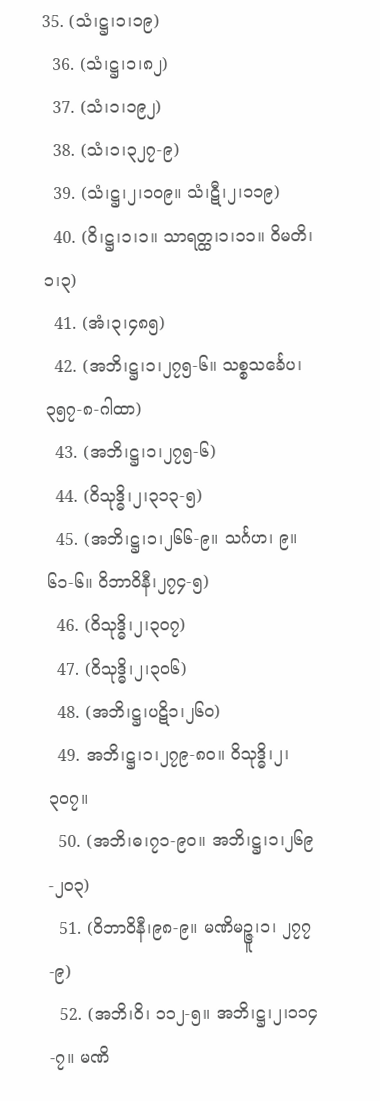35. (သံ၊ဋ္ဌ၊၁၊၁၉)
  36. (သံ၊ဋ္ဌ၊၁၊၈၂)
  37. (သံ၊၁၊၁၉၂)
  38. (သံ၊၁၊၃၂၇-၉)
  39. (သံ၊ဋ္ဌ၊၂၊၁၀၉။ သံ၊ဋီ၊၂၊၁၁၉)
  40. (ဝိ၊ဋ္ဌ၊၁၊၁။ သာရတ္ထ၊၁၊၁၁။ ဝိမတိ၊၁၊၃)
  41. (အံ၊၃၊၄၈၅)
  42. (အဘိ၊ဋ္ဌ၊၁၊၂၇၅-၆။ သစ္စသင်္ခေပ၊ ၃၅၇-၈-ဂါထာ)
  43. (အဘိ၊ဋ္ဌ၊၁၊၂၇၅-၆)
  44. (ဝိသုဒ္ဓိ၊၂၊၃၁၃-၅)
  45. (အဘိ၊ဋ္ဌ၊၁၊၂၆၆-၉။ သင်္ဂဟ၊ ၉။ ၆၁-၆။ ဝိဘာဝိနီ၊၂၇၄-၅)
  46. (ဝိသုဒ္ဓိ၊၂၊၃၀၇)
  47. (ဝိသုဒ္ဓိ၊၂၊၃၀၆)
  48. (အဘိ၊ဋ္ဌ၊ပဋိ၁၊၂၆၀)
  49. အဘိ၊ဋ္ဌ၊၁၊၂၇၉-၈၀။ ဝိသုဒ္ဓိ၊၂၊၃၀၇။
  50. (အဘိ၊ဓ၊၇၁-၉၀။ အဘိ၊ဋ္ဌ၊၁၊၂၆၉-၂၀၃)
  51. (ဝိဘာဝိနီ၊၉၈-၉။ မဏိမဉ္ဇူ၊၁၊ ၂၇၇-၉)
  52. (အဘိ၊ဝိ၊ ၁၁၂-၅။ အဘိ၊ဋ္ဌ၊၂၊၁၁၄-၇။ မဏိ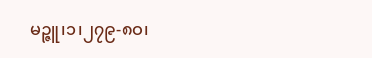မဉ္ဇူ၊၁၊၂၇၉-၈ဝ၊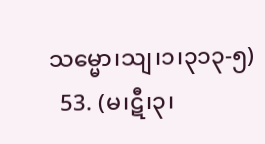သမ္မော၊သျ၊၁၊၃၁၃-၅)
  53. (မ၊ဋီ၊၃၊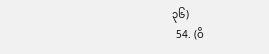၃၆)
  54. (ဝိ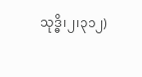သုဒ္ဓိ၊၂၊၃၁၂)